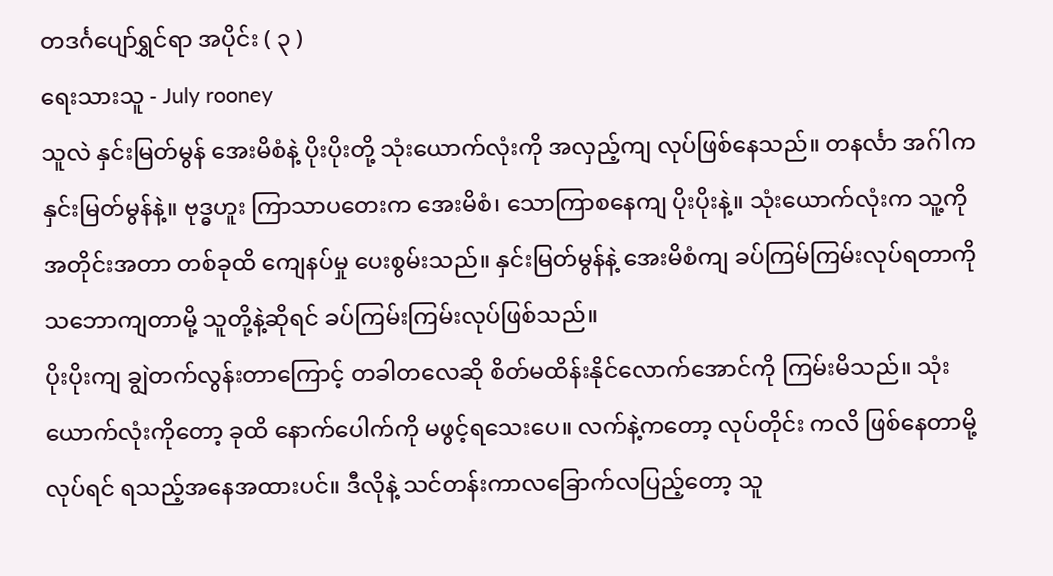တဒင်္ဂပျော်ရွှင်ရာ အပိုင်း ( ၃ )
ရေးသားသူ - July rooney
သူလဲ နှင်းမြတ်မွန် အေးမိစံနဲ့ ပိုးပိုးတို့ သုံးယောက်လုံးကို အလှည့်ကျ လုပ်ဖြစ်နေသည်။ တနင်္လာ အဂ်ါကနှင်းမြတ်မွန်နဲ့။ ဗုဒ္ဓဟူး ကြာသာပတေးက အေးမိစံ၊ သောကြာစနေကျ ပိုးပိုးနဲ့။ သုံးယောက်လုံးက သူ့ကို အတိုင်းအတာ တစ်ခုထိ ကျေနပ်မှု ပေးစွမ်းသည်။ နှင်းမြတ်မွန်နဲ့ အေးမိစံကျ ခပ်ကြမ်ကြမ်းလုပ်ရတာကိုသဘောကျတာမို့ သူတို့နဲ့ဆိုရင် ခပ်ကြမ်းကြမ်းလုပ်ဖြစ်သည်။
ပိုးပိုးကျ ချွဲတက်လွန်းတာကြောင့် တခါတလေဆို စိတ်မထိန်းနိုင်လောက်အောင်ကို ကြမ်းမိသည်။ သုံးယောက်လုံးကိုတော့ ခုထိ နောက်ပေါက်ကို မဖွင့်ရသေးပေ။ လက်နဲ့ကတော့ လုပ်တိုင်း ကလိ ဖြစ်နေတာမို့ လုပ်ရင် ရသည့်အနေအထားပင်။ ဒီလိုနဲ့ သင်တန်းကာလခြောက်လပြည့်တော့ သူ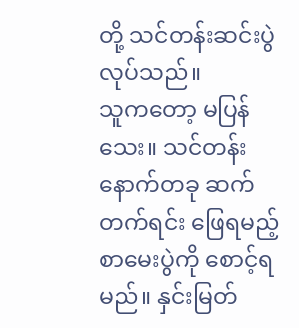တို့ သင်တန်းဆင်းပွဲ လုပ်သည်။
သူကတော့ မပြန်သေး။ သင်တန်းနောက်တခု ဆက်တက်ရင်း ဖြေရမည့် စာမေးပွဲကို စောင့်ရမည်။ နှင်းမြတ်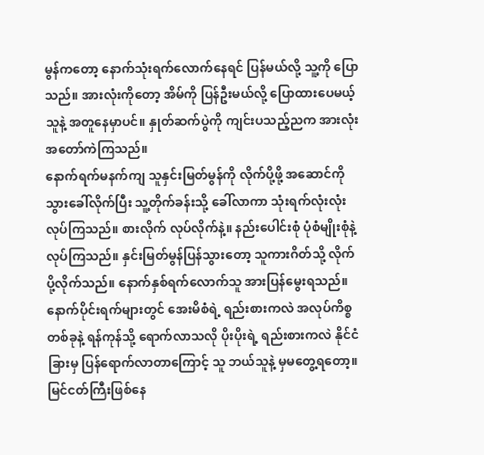မွန်ကတော့ နောက်သုံးရက်လောက်နေရင် ပြန်မယ်လို့ သူ့ကို ပြောသည်။ အားလုံးကိုတော့ အိမ်ကို ပြန်ဦးမယ်လို့ ပြောထားပေမယ့် သူနဲ့ အတူနေမှာပင်။ နှုတ်ဆက်ပွဲကို ကျင်းပသည့်ညက အားလုံးအတော်ကဲကြသည်။
နောက်ရက်မနက်ကျ သူနှင်းမြတ်မွန်ကို လိုက်ပို့ဖို့ အဆောင်ကို သွားခေါ်လိုက်ပြီး သူ့တိုက်ခန်းသို့ ခေါ်လာကာ သုံးရက်လုံးလုံး လုပ်ကြသည်။ စားလိုက် လုပ်လိုက်နဲ့။ နည်းပေါင်းစုံ ပုံစံမျိုးစုံနဲ့လုပ်ကြသည်။ နှင်းမြတ်မွန်ပြန်သွားတော့ သူကားဂိတ်သို့ လိုက်ပို့လိုက်သည်။ နောက်နှစ်ရက်လောက်သူ အားပြန်မွေးရသည်။နောက်ပိုင်းရက်များတွင် အေးမိစံရဲ့ ရည်းစားကလဲ အလုပ်ကိစ္စတစ်ခုနဲ့ ရန်ကုန်သို့ ရောက်လာသလို ပိုးပိုးရဲ့ ရည်းစားကလဲ နိုင်ငံခြားမှ ပြန်ရောက်လာတာကြောင့် သူ ဘယ်သူနဲ့ မှမတွေ့ရတော့။ မြင်ငတ်ကြီးဖြစ်နေ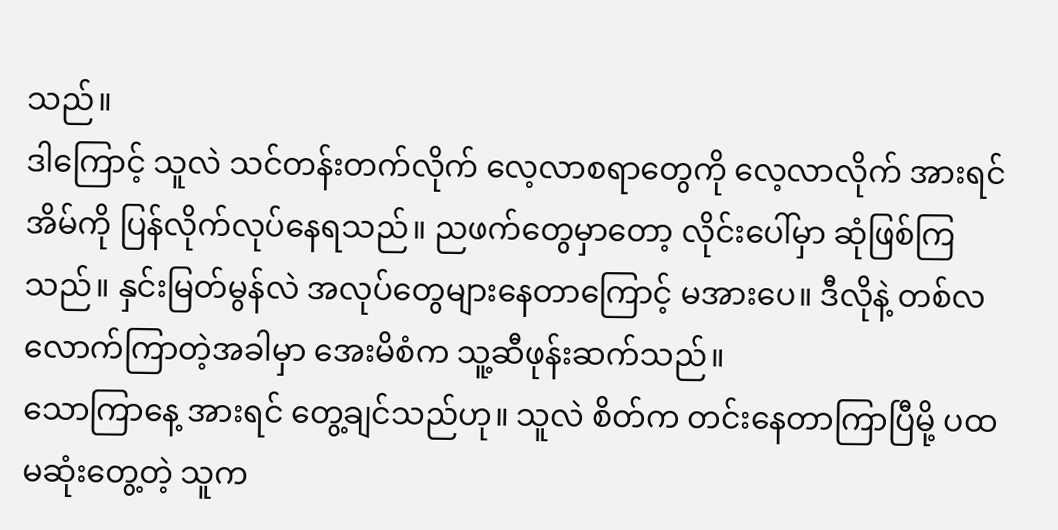သည်။
ဒါကြောင့် သူလဲ သင်တန်းတက်လိုက် လေ့လာစရာတွေကို လေ့လာလိုက် အားရင်အိမ်ကို ပြန်လိုက်လုပ်နေရသည်။ ညဖက်တွေမှာတော့ လိုင်းပေါ်မှာ ဆုံဖြစ်ကြသည်။ နှင်းမြတ်မွန်လဲ အလုပ်တွေများနေတာကြောင့် မအားပေ။ ဒီလိုနဲ့ တစ်လလောက်ကြာတဲ့အခါမှာ အေးမိစံက သူ့ဆီဖုန်းဆက်သည်။
သောကြာနေ့ အားရင် တွေ့ချင်သည်ဟု။ သူလဲ စိတ်က တင်းနေတာကြာပြီမို့ ပထမဆုံးတွေ့တဲ့ သူက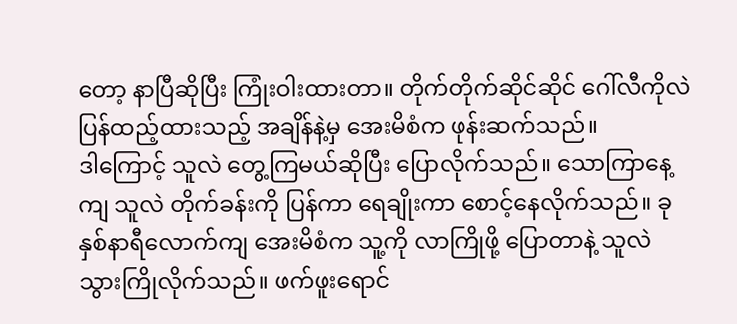တော့ နာပြီဆိုပြီး ကြုံးဝါးထားတာ။ တိုက်တိုက်ဆိုင်ဆိုင် ဂေါ်လီကိုလဲ ပြန်ထည့်ထားသည့် အချိန်နဲ့မှ အေးမိစံက ဖုန်းဆက်သည်။
ဒါကြောင့် သူလဲ တွေ့ကြမယ်ဆိုပြီး ပြောလိုက်သည်။ သောကြာနေ့ကျ သူလဲ တိုက်ခန်းကို ပြန်ကာ ရေချိုးကာ စောင့်နေလိုက်သည်။ ခုနှစ်နာရီလောက်ကျ အေးမိစံက သူ့ကို လာကြိုဖို့ ပြောတာနဲ့ သူလဲ သွားကြိုလိုက်သည်။ ဖက်ဖူးရောင်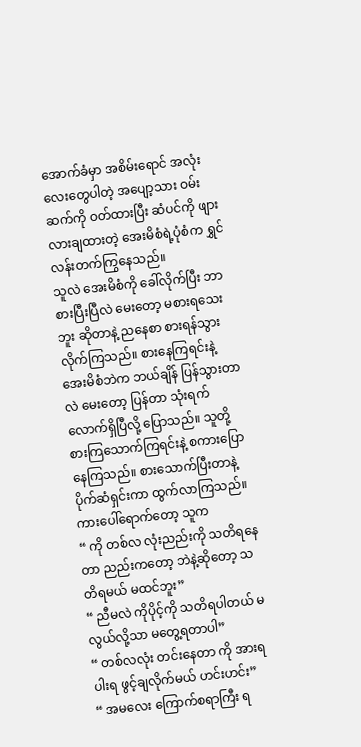အောက်ခံမှာ အစိမ်းရောင် အလုံးလေးတွေပါတဲ့ အပျော့သား ဝမ်းဆက်ကို ဝတ်ထားပြီး ဆံပင်ကို ဖျားလားချထားတဲ့ အေးမိစံရဲ့ပုံစံက ရွှင်လန်းတက်ကြွနေသည်။
သူလဲ အေးမိစံကို ခေါ်လိုက်ပြီး ဘာစားပြီးပြီလဲ မေးတော့ မစားရသေးဘူး ဆိုတာနဲ့ ညနေစာ စားရန်သွားလိုက်ကြသည်။ စားနေကြရင်းနဲ့ အေးမိစံဘဲက ဘယ်ချိန် ပြန်သွားတာလဲ မေးတော့ ပြန်တာ သုံးရက်လောက်ရှိပြီလို့ ပြောသည်။ သူတို့ စားကြသောက်ကြရင်းနဲ့ စကားပြောနေကြသည်။ စားသောက်ပြီးတာနဲ့ ပိုက်ဆံရှင်းကာ ထွက်လာကြသည်။ ကားပေါ်ရောက်တော့ သူက
“ ကို တစ်လ လုံးညည်းကို သတိရနေတာ ညည်းကတော့ ဘဲနဲ့ဆိုတော့ သတိရမယ် မထင်ဘူး”
“ ညီမလဲ ကိုပိုင့်ကို သတိရပါတယ် မလွယ်လို့သာ မတွေ့ရတာပါ”
“ တစ်လလုံး တင်းနေတာ ကို အားရပါးရ ဖွင့်ချလိုက်မယ် ဟင်းဟင်း”
“ အမလေး ကြောက်စရာကြီး ရ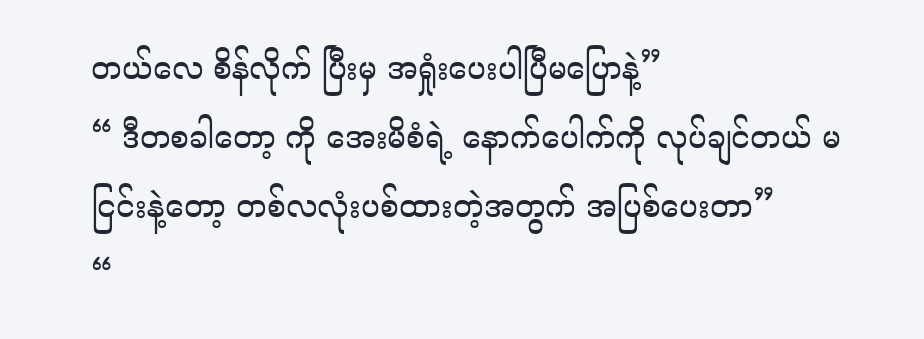တယ်လေ စိန်လိုက် ပြီးမှ အရှုံးပေးပါပြီမပြောနဲ့”
“ ဒီတစခါတော့ ကို အေးမိစံရဲ့ နောက်ပေါက်ကို လုပ်ချင်တယ် မငြင်းနဲ့တော့ တစ်လလုံးပစ်ထားတဲ့အတွက် အပြစ်ပေးတာ”
“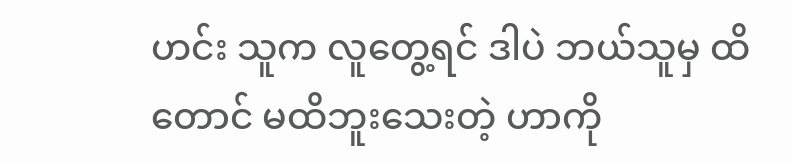ဟင်း သူက လူတွေ့ရင် ဒါပဲ ဘယ်သူမှ ထိတောင် မထိဘူးသေးတဲ့ ဟာကို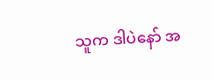သူက ဒါပဲနော် အ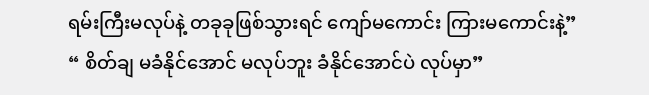ရမ်းကြီးမလုပ်နဲ့ တခုခုဖြစ်သွားရင် ကျော်မကောင်း ကြားမကောင်းနဲ့”
“ စိတ်ချ မခံနိုင်အောင် မလုပ်ဘူး ခံနိုင်အောင်ပဲ လုပ်မှာ”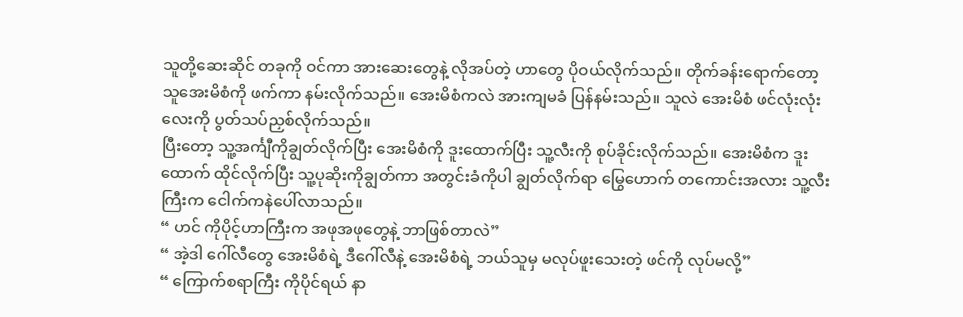သူတို့ဆေးဆိုင် တခုကို ဝင်ကာ အားဆေးတွေနဲ့ လိုအပ်တဲ့ ဟာတွေ ပိုဝယ်လိုက်သည်။ တိုက်ခန်းရောက်တော့ သူအေးမိစံကို ဖက်ကာ နမ်းလိုက်သည်။ အေးမိစံကလဲ အားကျမခံ ပြန်နမ်းသည်။ သူလဲ အေးမိစံ ဖင်လုံးလုံးလေးကို ပွတ်သပ်ညှစ်လိုက်သည်။
ပြီးတော့ သူ့အင်္ကျီကိုချွတ်လိုက်ပြီး အေးမိစံကို ဒူးထောက်ပြီး သူ့လီးကို စုပ်ခိုင်းလိုက်သည်။ အေးမိစံက ဒူးထောက် ထိုင်လိုက်ပြီး သူ့ပုဆိုးကိုချွတ်ကာ အတွင်းခံကိုပါ ချွတ်လိုက်ရာ မြွေဟောက် တကောင်းအလား သူ့လီးကြီးက ငေါက်ကနဲပေါ်လာသည်။
“ ဟင် ကိုပိုင့်ဟာကြီးက အဖုအဖုတွေနဲ့ ဘာဖြစ်တာလဲ”
“ အဲ့ဒါ ဂေါ်လီတွေ အေးမိစံရဲ့ ဒီဂေါ်လီနဲ့ အေးမိစံရဲ့ ဘယ်သူမှ မလုပ်ဖူးသေးတဲ့ ဖင်ကို လုပ်မလို့”
“ ကြောက်စရာကြီး ကိုပိုင်ရယ် နာ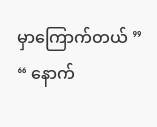မှာကြောက်တယ် ”
“ နောက်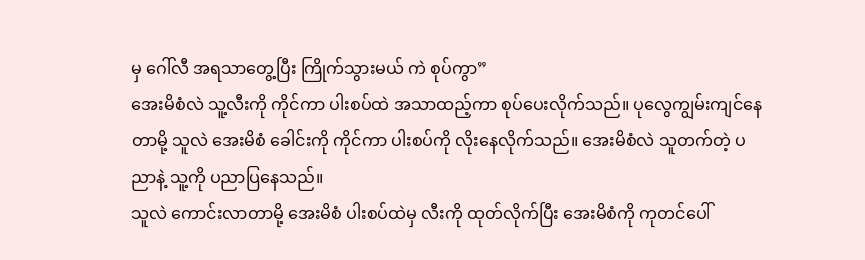မှ ဂေါ်လီ အရသာတွေ့ပြီး ကြိုက်သွားမယ် ကဲ စုပ်ကွာ”
အေးမိစံလဲ သူ့လီးကို ကိုင်ကာ ပါးစပ်ထဲ အသာထည့်ကာ စုပ်ပေးလိုက်သည်။ ပုလွေကျွမ်းကျင်နေတာမို့ သူလဲ အေးမိစံ ခေါင်းကို ကိုင်ကာ ပါးစပ်ကို လိုးနေလိုက်သည်။ အေးမိစံလဲ သူတက်တဲ့ ပညာနဲ့ သူ့ကို ပညာပြနေသည်။
သူလဲ ကောင်းလာတာမို့ အေးမိစံ ပါးစပ်ထဲမှ လီးကို ထုတ်လိုက်ပြီး အေးမိစံကို ကုတင်ပေါ်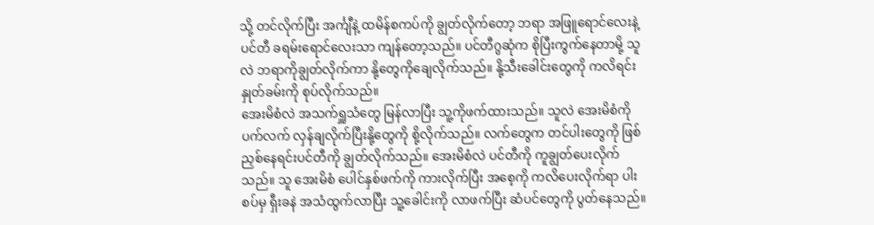သို့ တင်လိုက်ပြီး အင်္ကျီနဲ့ ထမိန်စကပ်ကို ချွတ်လိုက်တော့ ဘရာ အဖြူရောင်လေးနဲ့ ပင်တီ ခရမ်းရောင်လေးသာ ကျန်တော့သည်။ ပင်တီဂွဆုံက စိုပြီးကွက်နေတာမို့ သူလဲ ဘရာကိုချွတ်လိုက်ကာ နို့တွေကိုချေလိုက်သည်။ နို့သီးခေါင်းတွေကို ကလိရင်းနှုတ်ခမ်းကို စုပ်လိုက်သည်။
အေးမိစံလဲ အသက်ရှူသံတွေ မြန်လာပြီး သူ့ကိုဖက်ထားသည်။ သူလဲ အေးမိစံကို ပက်လက် လှန်ချလိုက်ပြီးနို့တွေကို စို့လိုက်သည်။ လက်တွေက တင်ပါးတွေကို ဖြစ်ညှစ်နေရင်းပင်တီကို ချွတ်လိုက်သည်။ အေးမိစံလဲ ပင်တီကို ကူချွတ်ပေးလိုက်သည်။ သူ အေးမိစံ ပေါင်နှစ်ဖက်ကို ကားလိုက်ပြီး အစေ့ကို ကလိပေးလိုက်ရာ ပါးစပ်မှ ရှီးခနဲ အသံထွက်လာပြီး သူ့ခေါင်းကို လာဖက်ပြီး ဆံပင်တွေကို ပွတ်နေသည်။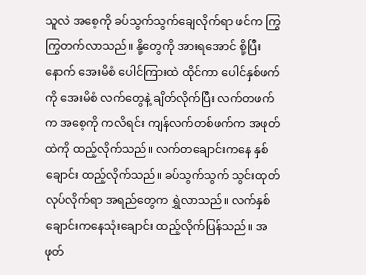သူလဲ အစေ့ကို ခပ်သွက်သွက်ချေလိုက်ရာ ဖင်က ကြွကြွတက်လာသည်။ နို့တွေကို အားရအောင် စို့ပြီး နောက် အေးမိစံ ပေါင်ကြားထဲ ထိုင်ကာ ပေါင်နှစ်ဖက်ကို အေးမိစံ လက်တွေနဲ့ ချိတ်လိုက်ပြီး လက်တဖက်က အစေ့ကို ကလိရင်း ကျန်လက်တစ်ဖက်က အဖုတ်ထဲကို ထည့်လိုက်သည်။ လက်တချောင်းကနေ နှစ်ချောင်း ထည့်လိုက်သည်။ ခပ်သွက်သွက် သွင်းထုတ်လုပ်လိုက်ရာ အရည်တွေက ရွှဲလာသည်။ လက်နှစ်ချောင်းကနေသုံးချောင်း ထည့်လိုက်ပြန်သည်။ အဖုတ်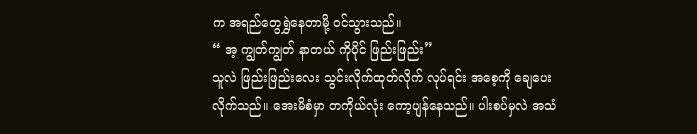က အရည်တွေရွှဲနေတာမို့ ဝင်သွားသည်။
“ အ့ ကျွတ်ကျွတ် နာတယ် ကိုပိုင် ဖြည်းဖြည်း”
သူလဲ ဖြည်းဖြည်းလေး သွင်းလိုက်ထုတ်လိုက် လုပ်ရင်း အစေ့ကို ချေပေးလိုက်သည်။ အေးမိစံမှာ တကိုယ်လုံး ကော့ပျန်နေသည်။ ပါးစပ်မှလဲ အသံ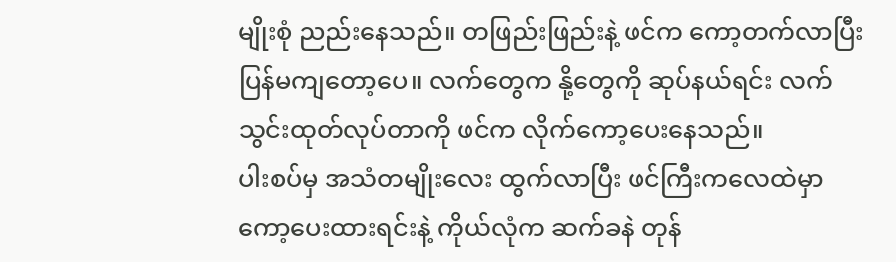မျိုးစုံ ညည်းနေသည်။ တဖြည်းဖြည်းနဲ့ ဖင်က ကော့တက်လာပြီး ပြန်မကျတော့ပေ။ လက်တွေက နို့တွေကို ဆုပ်နယ်ရင်း လက်သွင်းထုတ်လုပ်တာကို ဖင်က လိုက်ကော့ပေးနေသည်။
ပါးစပ်မှ အသံတမျိုးလေး ထွက်လာပြီး ဖင်ကြီးကလေထဲမှာ ကော့ပေးထားရင်းနဲ့ ကိုယ်လုံက ဆက်ခနဲ တုန်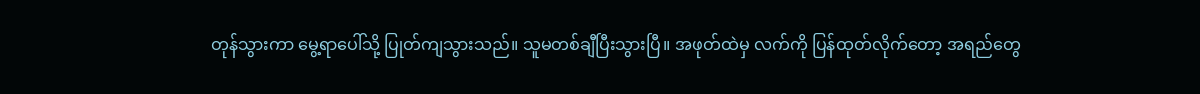တုန်သွားကာ မွေ့ရာပေါ်သို့ ပြုတ်ကျသွားသည်။ သူမတစ်ချီပြီးသွားပြီ။ အဖုတ်ထဲမှ လက်ကို ပြန်ထုတ်လိုက်တော့ အရည်တွေ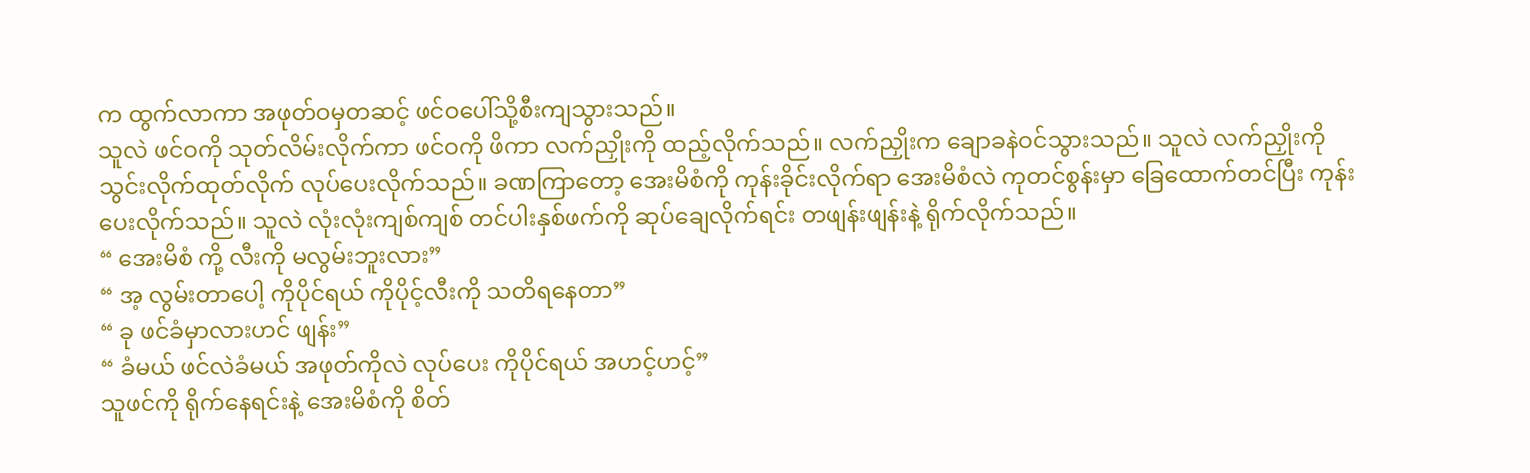က ထွက်လာကာ အဖုတ်ဝမှတဆင့် ဖင်ဝပေါ်သို့စီးကျသွားသည်။
သူလဲ ဖင်ဝကို သုတ်လိမ်းလိုက်ကာ ဖင်ဝကို ဖိကာ လက်ညှိုးကို ထည့်လိုက်သည်။ လက်ညှိုးက ချောခနဲဝင်သွားသည်။ သူလဲ လက်ညှိုးကို သွင်းလိုက်ထုတ်လိုက် လုပ်ပေးလိုက်သည်။ ခဏကြာတော့ အေးမိစံကို ကုန်းခိုင်းလိုက်ရာ အေးမိစံလဲ ကုတင်စွန်းမှာ ခြေထောက်တင်ပြီး ကုန်းပေးလိုက်သည်။ သူလဲ လုံးလုံးကျစ်ကျစ် တင်ပါးနှစ်ဖက်ကို ဆုပ်ချေလိုက်ရင်း တဖျန်းဖျန်းနဲ့ ရိုက်လိုက်သည်။
“ အေးမိစံ ကို့ လီးကို မလွမ်းဘူးလား”
“ အ့ လွမ်းတာပေါ့ ကိုပိုင်ရယ် ကိုပိုင့်လီးကို သတိရနေတာ”
“ ခု ဖင်ခံမှာလားဟင် ဖျန်း”
“ ခံမယ် ဖင်လဲခံမယ် အဖုတ်ကိုလဲ လုပ်ပေး ကိုပိုင်ရယ် အဟင့်ဟင့်”
သူဖင်ကို ရိုက်နေရင်းနဲ့ အေးမိစံကို စိတ်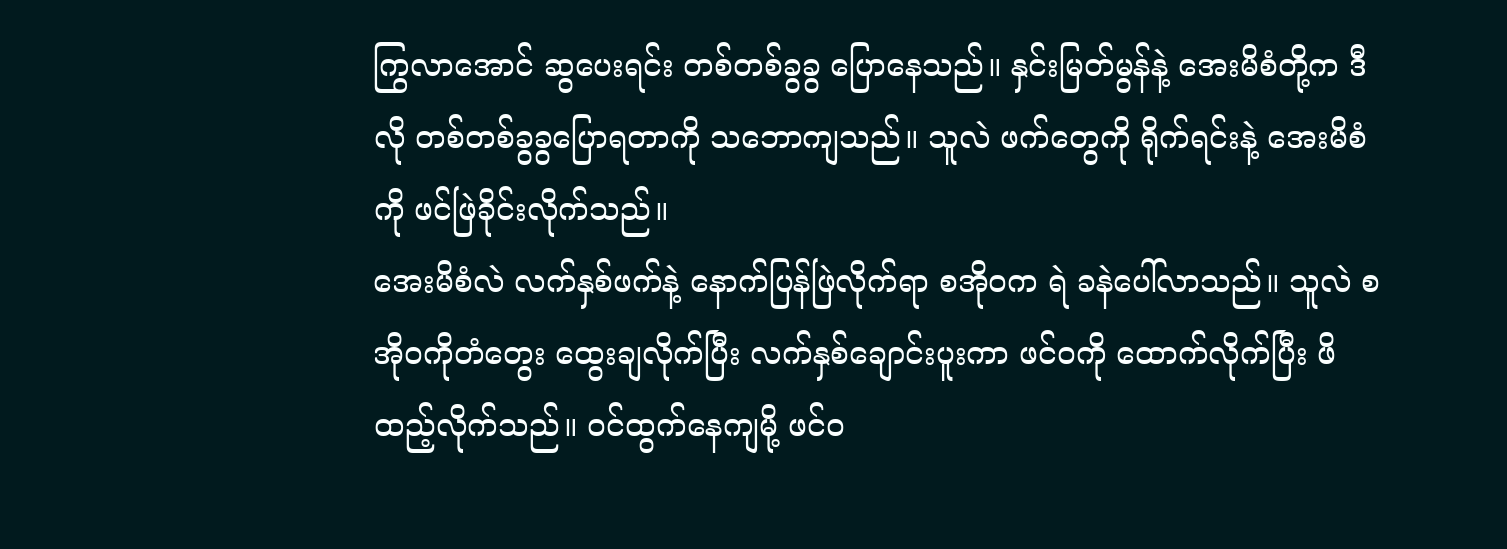ကြွလာအောင် ဆွပေးရင်း တစ်တစ်ခွခွ ပြောနေသည်။ နှင်းမြတ်မွန်နဲ့ အေးမိစံတို့က ဒီလို တစ်တစ်ခွခွပြောရတာကို သဘောကျသည်။ သူလဲ ဖက်တွေကို ရိုက်ရင်းနဲ့ အေးမိစံကို ဖင်ဖြဲခိုင်းလိုက်သည်။
အေးမိစံလဲ လက်နှစ်ဖက်နဲ့ နောက်ပြန်ဖြဲလိုက်ရာ စအိုဝက ရဲ ခနဲပေါ်လာသည်။ သူလဲ စအိုဝကိုတံတွေး ထွေးချလိုက်ပြီး လက်နှစ်ချောင်းပူးကာ ဖင်ဝကို ထောက်လိုက်ပြီး ဖိထည့်လိုက်သည်။ ဝင်ထွက်နေကျမို့ ဖင်ဝ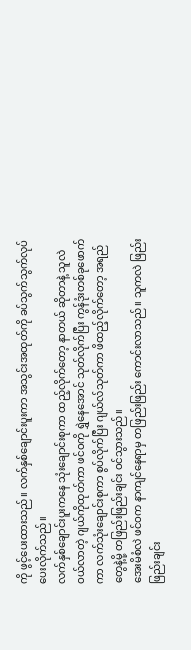ကို ဖွင့်ပေးထားသည်။ လက်နှစ်ချောင်းပူးကာ အသွင်းအထုတ်ကို ခပ်သွက်သွက်လုပ်ပေးလိုက်သည်။
လက်နှစ်ချောင်းပူးကနေ သုံးချောင်းစုကာ ထည့်လိုက်တော့ နာတယ် ဆိုတာနဲ့ သူလဲ ဝယ်လာတဲ့ ဂျယ်ကိုထုတ်ကာ ဖင်ဝကို ရွှဲနေအောင် သုတ်လိုက်ပြီး ကွန်ဒုံးတစ်ခုဖောက်ကာ လက်သုံးချောင်းစုကာ စွပ်လိုက်ပြီး ဂျယ်လ်သုတ်ကာ ဖိထည့်လိုက်တော့ အရည်တွေနဲ့မို့ တဖြည်းဖြည်းချင်း ဝင်သွားသည်။
အေးမိစံလဲ ဖင်ဝက နာကျင်နေရာမှ တဖြည်းဖြည်း ကောင်းလာသည်။ သူကလဲ ဖြည်းဖြည်းချင်း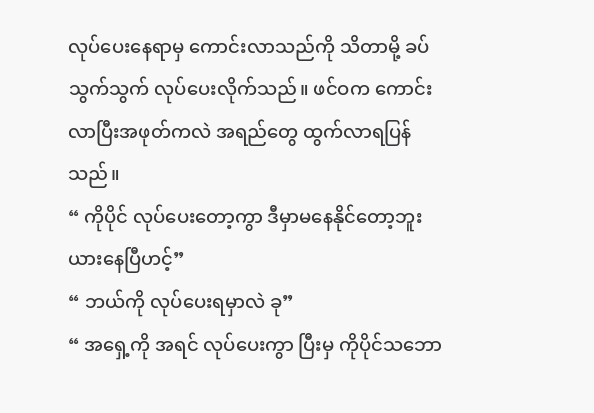လုပ်ပေးနေရာမှ ကောင်းလာသည်ကို သိတာမို့ ခပ်သွက်သွက် လုပ်ပေးလိုက်သည်။ ဖင်ဝက ကောင်းလာပြီးအဖုတ်ကလဲ အရည်တွေ ထွက်လာရပြန်သည်။
“ ကိုပိုင် လုပ်ပေးတော့ကွာ ဒီမှာမနေနိုင်တော့ဘူး ယားနေပြီဟင့်”
“ ဘယ်ကို လုပ်ပေးရမှာလဲ ခု”
“ အရှေ့ကို အရင် လုပ်ပေးကွာ ပြီးမှ ကိုပိုင်သဘော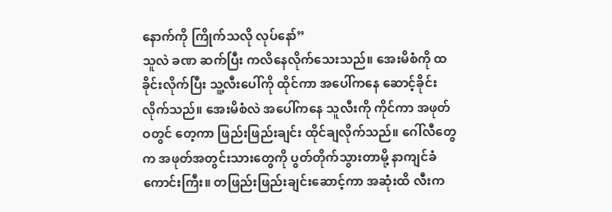နောက်ကို ကြိုက်သလို လုပ်နော်”
သူလဲ ခဏ ဆက်ပြီး ကလိနေလိုက်သေးသည်။ အေးမိစံကို ထခိုင်းလိုက်ပြီး သူ့လီးပေါ်ကို ထိုင်ကာ အပေါ်ကနေ ဆောင့်ခိုင်းလိုက်သည်။ အေးမိစံလဲ အပေါ်ကနေ သူလီးကို ကိုင်ကာ အဖုတ်ဝတွင် တေ့ကာ ဖြည်းဖြည်းချင်း ထိုင်ချလိုက်သည်။ ဂေါ်လီတွေက အဖုတ်အတွင်းသားတွေကို ပွတ်တိုက်သွားတာမို့ နာကျင်ခံကောင်းကြီး။ တဖြည်းဖြည်းချင်းဆောင့်ကာ အဆုံးထိ လီးက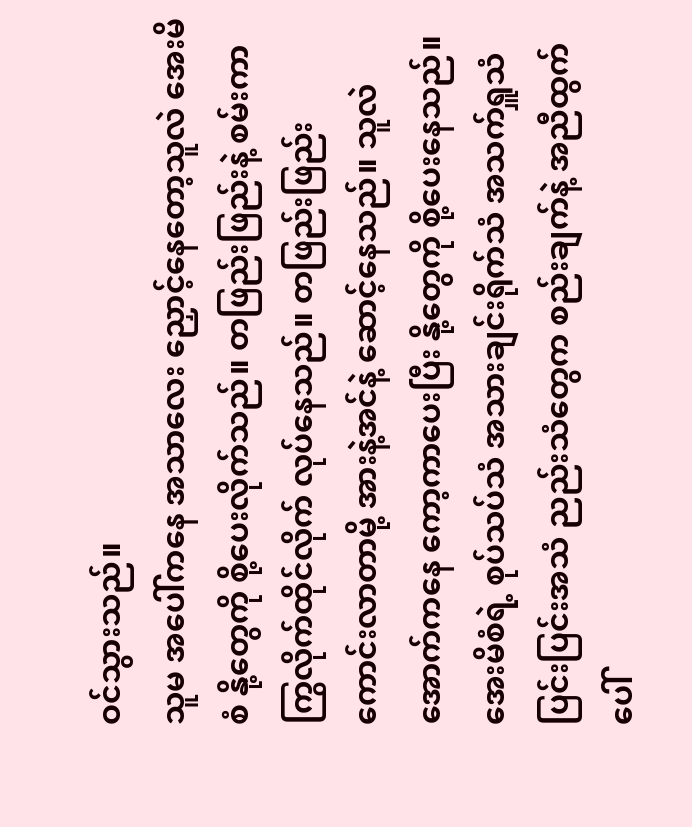ဝင်သွားသည်။
သူမ အပေါ်ကနေ အသာလေး ညှောင့်နေတော့သူလဲ အေးမိစံ နို့တွေကို စို့ပေးလိုက်သည်။ တဖြည်းဖြည်းနဲ့ စမ်းကာ ကြွလိုက်ထိုင်လိုက် လုပ်နေသည်။ တဖြည်းဖြည်း ကောင်းလာတာမို့ အားနဲ့အင်နဲ့ ဆောင့်နေသည်။ သူလဲ အောက်ကနေ ကော့ကာပေးပြီး နို့တွေကို စို့ပေးနေသည်။
အေးမိစံရဲ့ စုပ်သပ်သံ အသားချင်းရိုက်သံ အသက်ရှူသံပြင်းပြင်းအသံ ညည်းသံတွေက စည်းချက်နဲ့ အညီထွက်ပေါ်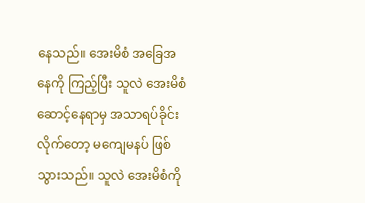နေသည်။ အေးမိစံ အခြေအနေကို ကြည့်ပြီး သူလဲ အေးမိစံ ဆောင့်နေရာမှ အသာရပ်ခိုင်းလိုက်တော့ မကျေမနပ် ဖြစ်သွားသည်။ သူလဲ အေးမိစံကို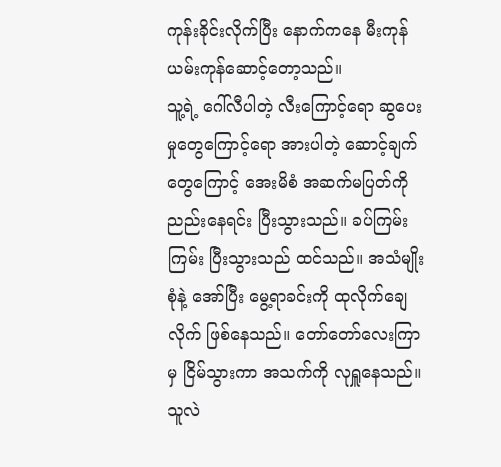ကုန်းခိုင်းလိုက်ပြီး နောက်ကနေ မီးကုန်ယမ်းကုန်ဆောင့်တော့သည်။
သူ့ရဲ့ ဂေါ်လီပါတဲ့ လီးကြောင့်ရော ဆွပေးမှုတွေကြောင့်ရော အားပါတဲ့ ဆောင့်ချက်တွေကြောင့် အေးမိစံ အဆက်မပြတ်ကို ညည်းနေရင်း ပြီးသွားသည်။ ခပ်ကြမ်းကြမ်း ပြီးသွားသည် ထင်သည်။ အသံမျိုးစုံနဲ့ အော်ပြီး မွေ့ရာခင်းကို ထုလိုက်ချေလိုက် ဖြစ်နေသည်။ တော်တော်လေးကြာမှ ငြိမ်သွားကာ အသက်ကို လုရှူနေသည်။ သူလဲ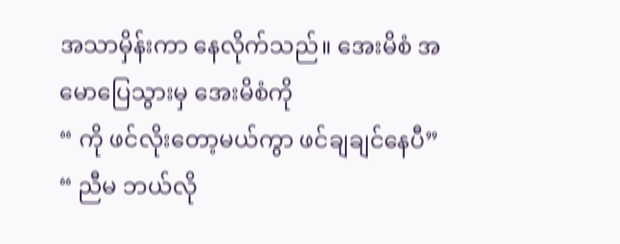အသာမှိန်းကာ နေလိုက်သည်။ အေးမိစံ အမောပြေသွားမှ အေးမိစံကို
“ ကို ဖင်လိုးတော့မယ်ကွာ ဖင်ချချင်နေပီ”
“ ညီမ ဘယ်လို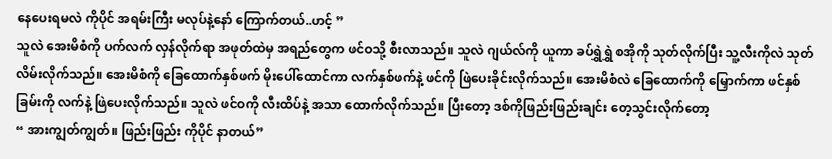နေပေးရမလဲ ကိုပိုင် အရမ်းကြီး မလုပ်နဲ့နော် ကြောက်တယ်..ဟင့် ”
သူလဲ အေးမိစံကို ပက်လက် လှန်လိုက်ရာ အဖုတ်ထဲမှ အရည်တွေက ဖင်ဝသို့ စီးလာသည်။ သူလဲ ဂျယ်လ်ကို ယူကာ ခပ်ရွှဲရွှဲ စအိုကို သုတ်လိုက်ပြီး သူ့လီးကိုလဲ သုတ်လိမ်းလိုက်သည်။ အေးမိစံကို ခြေထောက်နှစ်ဖက် မိုးပေါ်ထောင်ကာ လက်နှစ်ဖက်နဲ့ ဖင်ကို ဖြဲပေးခိုင်းလိုက်သည်။ အေးမိစံလဲ ခြေထောက်ကို မြှောက်ကာ ဖင်နှစ်ခြမ်းကို လက်နဲ့ ဖြဲပေးလိုက်သည်။ သူလဲ ဖင်ဝကို လီးထိပ်နဲ့ အသာ ထောက်လိုက်သည်။ ပြီးတော့ ဒစ်ကိုဖြည်းဖြည်းချင်း တေ့သွင်းလိုက်တော့
“ အားကျွတ်ကျွတ်။ ဖြည်းဖြည်း ကိုပိုင် နာတယ်”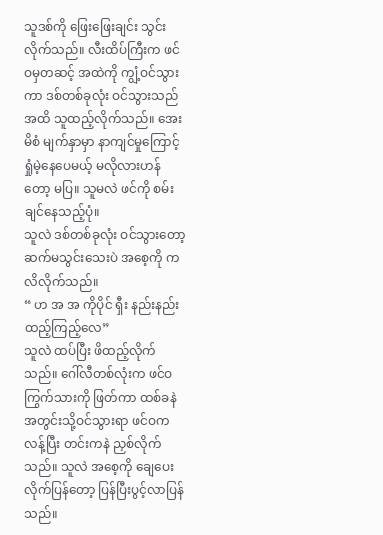သူဒစ်ကို ဖြေးဖြေးချင်း သွင်းလိုက်သည်။ လီးထိပ်ကြီးက ဖင်ဝမှတဆင့် အထဲကို ကျွံ့ဝင်သွားကာ ဒစ်တစ်ခုလုံး ဝင်သွားသည်အထိ သူထည့်လိုက်သည်။ အေးမိစံ မျက်နှာမှာ နာကျင်မှုကြောင့် ရှုံမဲ့နေပေမယ့် မလိုလားဟန်တော့ မပြ။ သူမလဲ ဖင်ကို စမ်းချင်နေသည့်ပုံ။
သူလဲ ဒစ်တစ်ခုလုံး ဝင်သွားတော့ ဆက်မသွင်းသေးပဲ အစေ့ကို ကလိလိုက်သည်။
“ ဟ အ အ ကိုပိုင် ရှီး နည်းနည်း ထည့်ကြည့်လေ”
သူလဲ ထပ်ပြီး ဖိထည့်လိုက်သည်။ ဂေါ်လီတစ်လုံးက ဖင်ဝကြွက်သားကို ဖြတ်ကာ ထစ်ခနဲ အတွင်းသို့ဝင်သွားရာ ဖင်ဝက လန့်ပြီး တင်းကနဲ ညှစ်လိုက်သည်။ သူလဲ အစေ့ကို ချေပေးလိုက်ပြန်တော့ ပြန်ပြီးပွင့်လာပြန်သည်။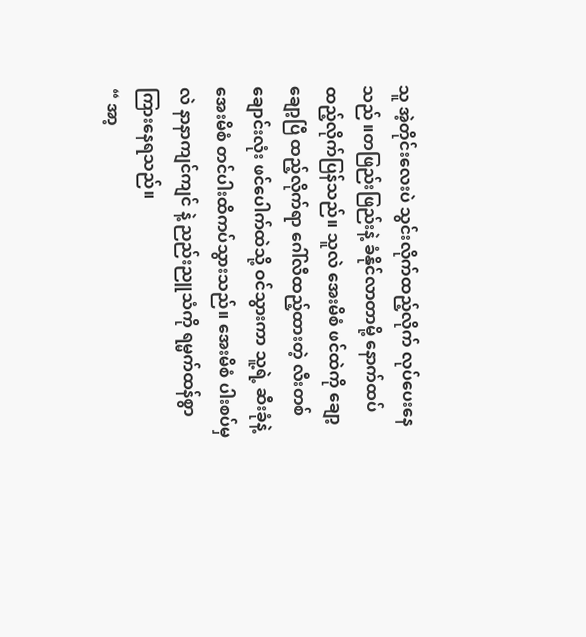သူ အဲ့တိုင်းလေးပဲ သွင်းလိုက်ထည့်လိုက် လုပ်ပေးနေသည် ။တဖြည်းဖြည်းနဲ့ ခံနိုင်လာတာမို့ နောက်ထပ်ထည့်လိုက်ပြန်သည်။ သူလဲ အေးမိစံ ဖင်ထဲကို ချော့ချော့ပြီ ထည့်လိုက်ရာ ဂေါ်လီထည့်ထားတဲ့ လီးတစ်ချောင်းလုံး ဖင်ပေါက်ထဲသို့ ဝင်သွားကာ သူ့ရဲ့ ဆီးခုံနဲ့ အေးမိစံ တင်ပါးထိကပ်သွားသည်။ အေးမိစံ ပါးစပ်မှလဲ နာနာကျင်ကျင် နဲ့ ညည်းညူသံကို ရမ္မက်ထန်စွာ ကြားနေရသည်။
“ အာ့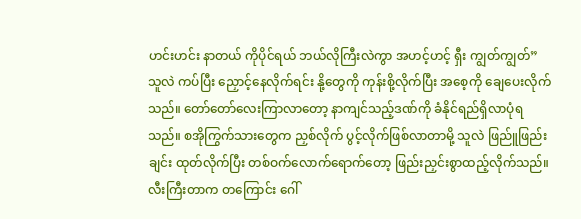ဟင်းဟင်း နာတယ် ကိုပိုင်ရယ် ဘယ်လိုကြီးလဲကွာ အဟင့်ဟင့် ရှီး ကျွတ်ကျွတ်”
သူလဲ ကပ်ပြီး ညှောင့်နေလိုက်ရင်း နို့တွေကို ကုန်းစို့လိုက်ပြီး အစေ့ကို ချေပေးလိုက်သည်။ တော်တော်လေးကြာလာတော့ နာကျင်သည့်ဒဏ်ကို ခံနိုင်ရည်ရှိလာပုံရသည်။ စအိုကြွက်သားတွေက ညှစ်လိုက် ပွင့်လိုက်ဖြစ်လာတာမို့ သူလဲ ဖြည်ူဖြည်းချင်း ထုတ်လိုက်ပြီး တစ်ဝက်လောက်ရောက်တော့ ဖြည်းညှင်းစွာထည့်လိုက်သည်။
လီးကြီးတာက တကြောင်း ဂေါ်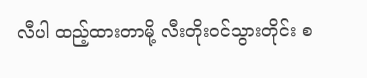လီပါ ထည့်ထားတာမို့ လီးတိုးဝင်သွားတိုင်း စ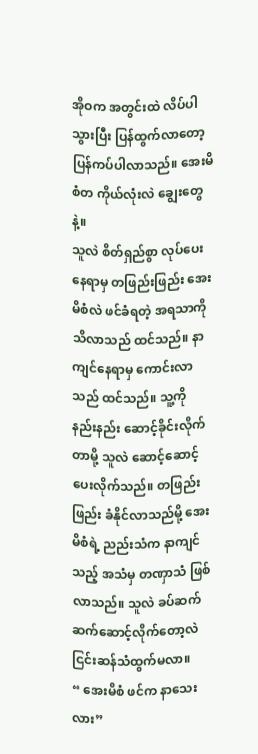အိုဝက အတွင်းထဲ လိပ်ပါသွားပြီး ပြန်ထွက်လာတော့ ပြန်ကပ်ပါလာသည်။ အေးမိစံတ ကိုယ်လုံးလဲ ချွေးတွေနဲ့။
သူလဲ စိတ်ရှည်စွာ လုပ်ပေးနေရာမှ တဖြည်းဖြည်း အေးမိစံလဲ ဖင်ခံရတဲ့ အရသာကို သိလာသည် ထင်သည်။ နာကျင်နေရာမှ ကောင်းလာသည် ထင်သည်။ သူ့ကို နည်းနည်း ဆောင့်ခိုင်းလိုက်တာမို့ သူလဲ ဆောင့်ဆောင့်ပေးလိုက်သည်။ တဖြည်းဖြည်း ခံနိုင်လာသည်မို့ အေးမိစံရဲ့ ညည်းသံက နာကျင်သည့် အသံမှ တဏှာသံ ဖြစ်လာသည်။ သူလဲ ခပ်ဆက်ဆက်ဆောင့်လိုက်တော့လဲ ငြင်းဆန်သံထွက်မလာ။
“ အေးမိစံ ဖင်က နာသေးလား”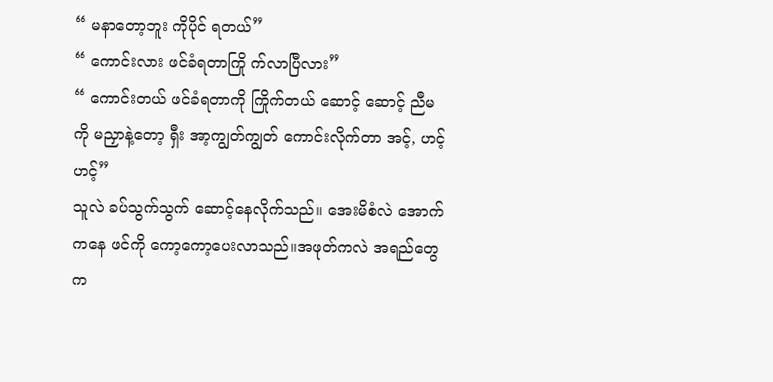“ မနာတော့ဘူး ကိုပိုင် ရတယ်”
“ ကောင်းလား ဖင်ခံရတာကြို က်လာပြီလား”
“ ကောင်းတယ် ဖင်ခံရတာကို ကြိုက်တယ် ဆောင့် ဆောင့် ညီမကို မညှာနဲ့တော့ ရှီး အာ့ကျွတ်ကျွတ် ကောင်းလိုက်တာ အင့်, ဟင့် ဟင့်”
သူလဲ ခပ်သွက်သွက် ဆောင့်နေလိုက်သည်။ အေးမိစံလဲ အောက်ကနေ ဖင်ကို ကော့ကော့ပေးလာသည်။အဖုတ်ကလဲ အရည်တွေက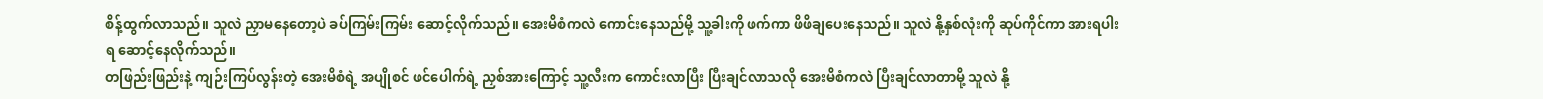စိန့်ထွက်လာသည်။ သူလဲ ညှာမနေတော့ပဲ ခပ်ကြမ်းကြမ်း ဆောင့်လိုက်သည်။ အေးမိစံကလဲ ကောင်းနေသည်မို့ သူ့ခါးကို ဖက်ကာ ဖိဖိချပေးနေသည်။ သူလဲ နို့နှစ်လုံးကို ဆုပ်ကိုင်ကာ အားရပါးရ ဆောင့်နေလိုက်သည်။
တဖြည်းဖြည်းနဲ့ ကျဉ်းကြပ်လွန်းတဲ့ အေးမိစံရဲ့ အပျိုစင် ဖင်ပေါက်ရဲ့ ညှစ်အားကြောင့် သူ့လီးက ကောင်းလာပြီး ပြီးချင်လာသလို အေးမိစံကလဲ ပြီးချင်လာတာမို့ သူလဲ နို့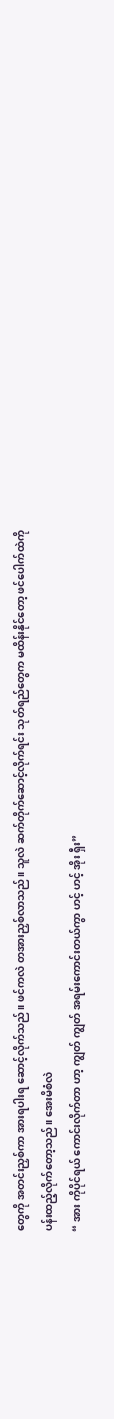တွေကို အတင်းညှစ်ကာ အားရပါးရ ဆောင့်လိုက်သည်။ ဖင်ကလဲ တအားညှစ်လာသည်။ သူလဲ ဆက်တိုက်ဆောင့်လိုက်ရင်း သုတ်ရည်တွေက မထိန်းနိုင်တော့ ဖင်ပေါက်ထဲကို ပန်းထည့်လိုက်တော့သည်။ အေးမိစံလဲ
“ အား ကိုပိုင်ရယ် ကောင်းလိုက်တာ ဟာ့ ကျွတ် ကျွတ် အရမ်းကောင်းတယ်ကွာ ဟင့် ဟင့် အိုး ရှီး”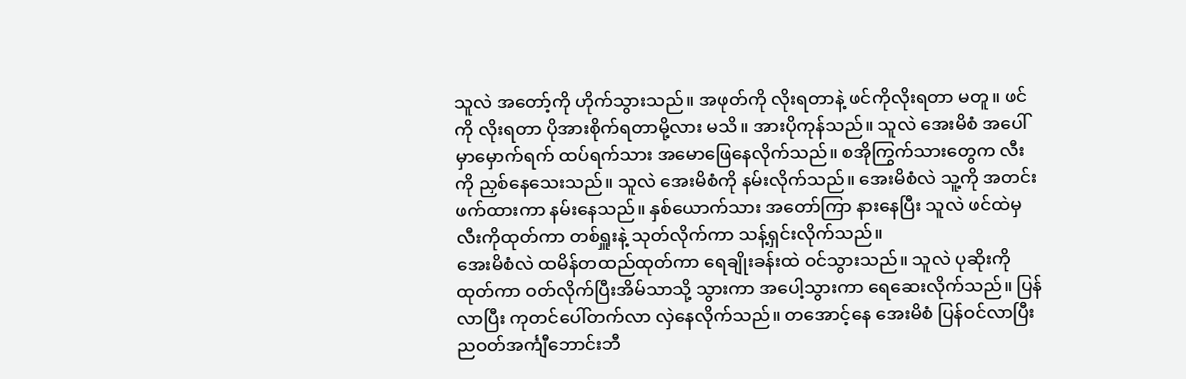သူလဲ အတော့်ကို ဟိုက်သွားသည်။ အဖုတ်ကို လိုးရတာနဲ့ ဖင်ကိုလိုးရတာ မတူ။ ဖင်ကို လိုးရတာ ပိုအားစိုက်ရတာမို့လား မသိ။ အားပိုကုန်သည်။ သူလဲ အေးမိစံ အပေါ်မှာမှောက်ရက် ထပ်ရက်သား အမောဖြေနေလိုက်သည်။ စအိုကြွက်သားတွေက လီးကို ညှစ်နေသေးသည်။ သူလဲ အေးမိစံကို နမ်းလိုက်သည်။ အေးမိစံလဲ သူ့ကို အတင်းဖက်ထားကာ နမ်းနေသည်။ နှစ်ယောက်သား အတော်ကြာ နားနေပြီး သူလဲ ဖင်ထဲမှ လီးကိုထုတ်ကာ တစ်ရှူးနဲ့ သုတ်လိုက်ကာ သန့်ရှင်းလိုက်သည်။
အေးမိစံလဲ ထမိန်တထည်ထုတ်ကာ ရေချိုးခန်းထဲ ဝင်သွားသည်။ သူလဲ ပုဆိုးကို ထုတ်ကာ ဝတ်လိုက်ပြီးအိမ်သာသို့ သွားကာ အပေါ့သွားကာ ရေဆေးလိုက်သည်။ ပြန်လာပြီး ကုတင်ပေါ်တက်လာ လှဲနေလိုက်သည်။ တအောင့်နေ အေးမိစံ ပြန်ဝင်လာပြီး ညဝတ်အင်္ကျီဘောင်းဘီ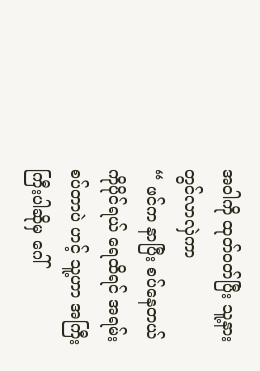အဝါကို ထုတ်ဝတ်ပြီး သူ့နားတွင်လာလှဲကာ
“ ဖင်က နာပြီး စပ်နေတယ် ကိုပိုင်ရယ် ရေထိရင် အရမ်းစပ်တာပဲ ဟင့် သူ့ဟာ အကြီးကြီးပါဆိုမှ ဂေါ်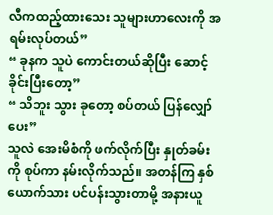လီကထည့်ထားသေး သူများဟာလေးကို အရမ်းလုပ်တယ်”
“ ခုနက သူပဲ ကောင်းတယ်ဆိုပြီး ဆောင့်ခိုင်းပြီးတော့”
“ သိဘူး သွား ခုတော့ စပ်တယ် ပြန်လျှော်ပေး”
သူလဲ အေးမိစံကို ဖက်လိုက်ပြီး နှုတ်ခမ်းကို စုပ်ကာ နမ်းလိုက်သည်။ အတန်ကြ နှစ်ယောက်သား ပင်ပန်းသွားတာမို့ အနားယူ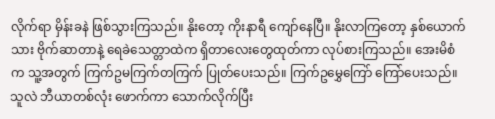လိုက်ရာ မှိန်းခနဲ ဖြစ်သွားကြသည်။ နိုးတော့ ကိုးနာရီ ကျော်နေပြီ။ နိုးလာကြတော့ နှစ်ယောက်သား ဗိုက်ဆာတာနဲ့ ရေခဲသေတ္တာထဲက ရှိတာလေးတွေထုတ်ကာ လုပ်စားကြသည်။ အေးမိစံက သူ့အတွက် ကြက်ဥမကြက်တကြက် ပြုတ်ပေးသည်။ ကြက်ဥမွှေကြော် ကြော်ပေးသည်။
သူလဲ ဘီယာတစ်လုံး ဖောက်ကာ သောက်လိုက်ပြီး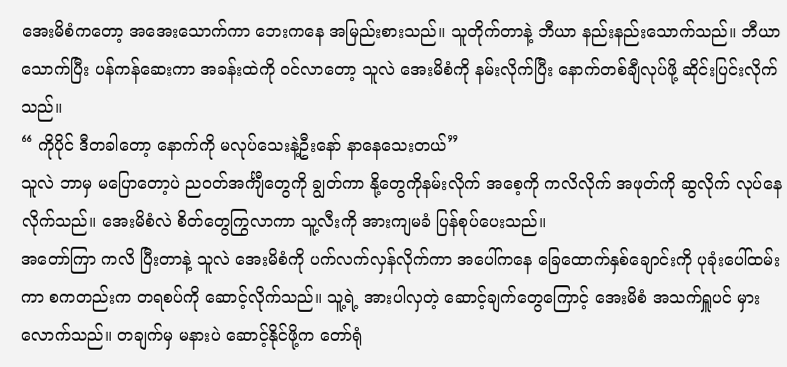အေးမိစံကတော့ အအေးသောက်ကာ ဘေးကနေ အမြည်းစားသည်။ သူတိုက်တာနဲ့ ဘီယာ နည်းနည်းသောက်သည်။ ဘီယာသောက်ပြီး ပန်ကန်ဆေးကာ အခန်းထဲကို ဝင်လာတော့ သူလဲ အေးမိစံကို နမ်းလိုက်ပြီး နောက်တစ်ချီလုပ်ဖို့ ဆိုင်းပြင်းလိုက်သည်။
“ ကိုပိုင် ဒီတခါတော့ နောက်ကို မလုပ်သေးနဲ့ဦးနော် နာနေသေးတယ်”
သူလဲ ဘာမှ မပြောတော့ပဲ ညဝတ်အင်္ကျီတွေကို ချွတ်ကာ နို့တွေကိုနမ်းလိုက် အစေ့ကို ကလိလိုက် အဖုတ်ကို ဆွလိုက် လုပ်နေလိုက်သည်။ အေးမိစံလဲ စိတ်တွေကြွလာကာ သူ့လီးကို အားကျမခံ ပြန်စုပ်ပေးသည်။
အတော်ကြာ ကလိ ပြီးတာနဲ့ သူလဲ အေးမိစံကို ပက်လက်လှန်လိုက်ကာ အပေါ်ကနေ ခြေထောက်နှစ်ချောင်းကို ပုခုံးပေါ်ထမ်းကာ စကတည်းက တရစပ်ကို ဆောင့်လိုက်သည်။ သူ့ရဲ့ အားပါလှတဲ့ ဆောင့်ချက်တွေကြောင့် အေးမိစံ အသက်ရှူပင် မှားလောက်သည်။ တချက်မှ မနားပဲ ဆောင့်နိုင်ဖို့က တော်ရုံ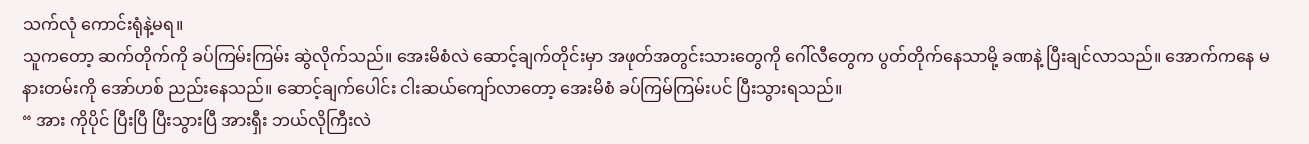သက်လုံ ကောင်းရုံနဲ့မရ။
သူကတော့ ဆက်တိုက်ကို ခပ်ကြမ်းကြမ်း ဆွဲလိုက်သည်။ အေးမိစံလဲ ဆောင့်ချက်တိုင်းမှာ အဖုတ်အတွင်းသားတွေကို ဂေါ်လီတွေက ပွတ်တိုက်နေသာမို့ ခဏနဲ့ ပြီးချင်လာသည်။ အောက်ကနေ မနားတမ်းကို အော်ဟစ် ညည်းနေသည်။ ဆောင့်ချက်ပေါင်း ငါးဆယ်ကျော်လာတော့ အေးမိစံ ခပ်ကြမ်ကြမ်းပင် ပြီးသွားရသည်။
“ အား ကိုပိုင် ပြီးပြီ ပြီးသွားပြီ အားရှီး ဘယ်လိုကြီးလဲ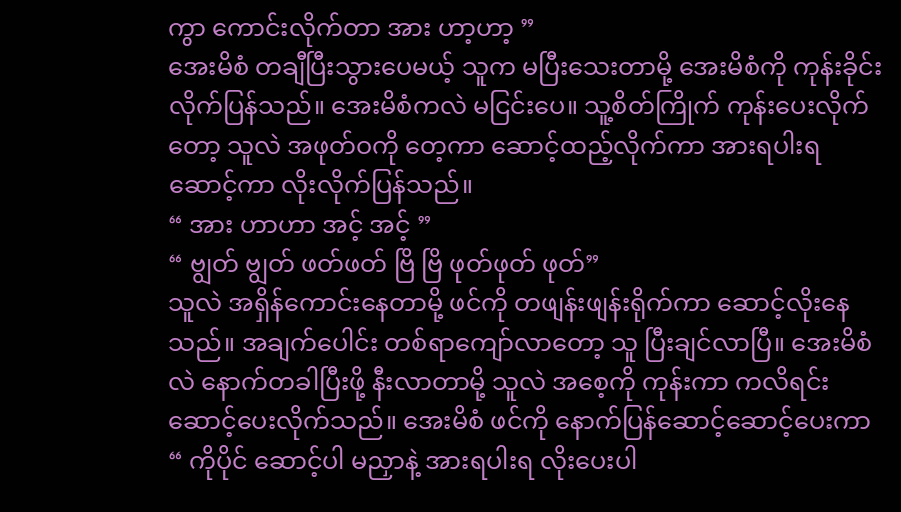ကွာ ကောင်းလိုက်တာ အား ဟာ့ဟာ့ ”
အေးမိစံ တချီပြီးသွားပေမယ့် သူက မပြီးသေးတာမို့ အေးမိစံကို ကုန်းခိုင်းလိုက်ပြန်သည်။ အေးမိစံကလဲ မငြင်းပေ။ သူ့စိတ်ကြိုက် ကုန်းပေးလိုက်တော့ သူလဲ အဖုတ်ဝကို တေ့ကာ ဆောင့်ထည့်လိုက်ကာ အားရပါးရ ဆောင့်ကာ လိုးလိုက်ပြန်သည်။
“ အား ဟာဟာ အင့် အင့် ”
“ ဗျွတ် ဗျွတ် ဖတ်ဖတ် ဗြိ ဗြိ ဖုတ်ဖုတ် ဖုတ်”
သူလဲ အရှိန်ကောင်းနေတာမို့ ဖင်ကို တဖျန်းဖျန်းရိုက်ကာ ဆောင့်လိုးနေသည်။ အချက်ပေါင်း တစ်ရာကျော်လာတော့ သူ ပြီးချင်လာပြီ။ အေးမိစံလဲ နောက်တခါပြီးဖို့ နီးလာတာမို့ သူလဲ အစေ့ကို ကုန်းကာ ကလိရင်း ဆောင့်ပေးလိုက်သည်။ အေးမိစံ ဖင်ကို နောက်ပြန်ဆောင့်ဆောင့်ပေးကာ
“ ကိုပိုင် ဆောင့်ပါ မညှာနဲ့ အားရပါးရ လိုးပေးပါ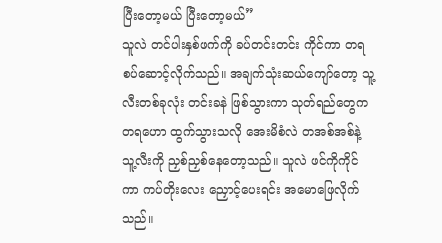ပြီးတော့မယ် ပြီးတော့မယ်”
သူလဲ တင်ပါးနှစ်ဖက်ကို ခပ်တင်းတင်း ကိုင်ကာ တရစပ်ဆောင့်လိုက်သည်။ အချက်သုံးဆယ်ကျော်တော့ သူ့လီးတစ်ခုလုံး တင်းခနဲ ဖြစ်သွားကာ သုတ်ရည်တွေက တရဟော ထွက်သွားသလို အေးမိစံလဲ တအစ်အစ်နဲ့ သူ့လီးကို ညှစ်ညှစ်နေတော့သည်။ သူလဲ ဖင်ကိုကိုင်ကာ ကပ်တိုးလေး ညှောင့်ပေးရင်း အမောဖြေလိုက်သည်။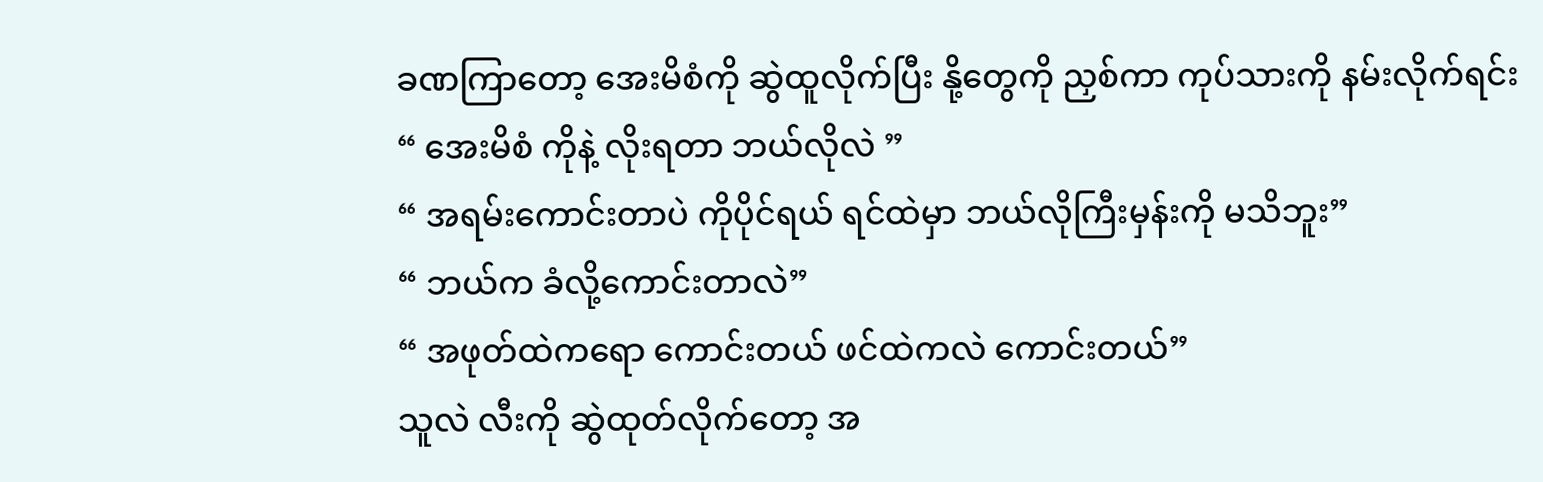ခဏကြာတော့ အေးမိစံကို ဆွဲထူလိုက်ပြီး နို့တွေကို ညှစ်ကာ ကုပ်သားကို နမ်းလိုက်ရင်း
“ အေးမိစံ ကိုနဲ့ လိုးရတာ ဘယ်လိုလဲ ”
“ အရမ်းကောင်းတာပဲ ကိုပိုင်ရယ် ရင်ထဲမှာ ဘယ်လိုကြီးမှန်းကို မသိဘူး”
“ ဘယ်က ခံလို့ကောင်းတာလဲ”
“ အဖုတ်ထဲကရော ကောင်းတယ် ဖင်ထဲကလဲ ကောင်းတယ်”
သူလဲ လီးကို ဆွဲထုတ်လိုက်တော့ အ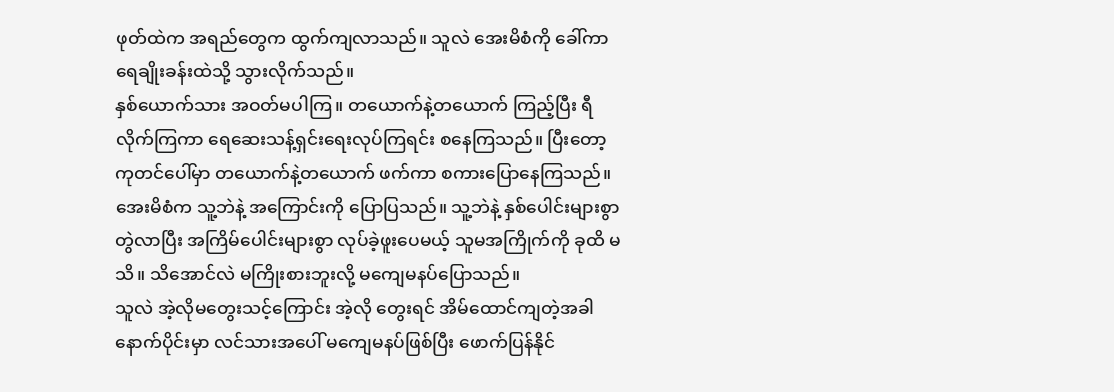ဖုတ်ထဲက အရည်တွေက ထွက်ကျလာသည်။ သူလဲ အေးမိစံကို ခေါ်ကာ ရေချိုးခန်းထဲသို့ သွားလိုက်သည်။
နှစ်ယောက်သား အဝတ်မပါကြ။ တယောက်နဲ့တယောက် ကြည့်ပြီး ရီလိုက်ကြကာ ရေဆေးသန့်ရှင်းရေးလုပ်ကြရင်း စနေကြသည်။ ပြီးတော့ ကုတင်ပေါ်မှာ တယောက်နဲ့တယောက် ဖက်ကာ စကားပြောနေကြသည်။ အေးမိစံက သူ့ဘဲနဲ့ အကြောင်းကို ပြောပြသည်။ သူ့ဘဲနဲ့ နှစ်ပေါင်းများစွာ တွဲလာပြီး အကြိမ်ပေါင်းများစွာ လုပ်ခဲ့ဖူးပေမယ့် သူမအကြိုက်ကို ခုထိ မသိ။ သိအောင်လဲ မကြိုးစားဘူးလို့ မကျေမနပ်ပြောသည်။
သူလဲ အဲ့လိုမတွေးသင့်ကြောင်း အဲ့လို တွေးရင် အိမ်ထောင်ကျတဲ့အခါ နောက်ပိုင်းမှာ လင်သားအပေါ် မကျေမနပ်ဖြစ်ပြီး ဖောက်ပြန်နိုင်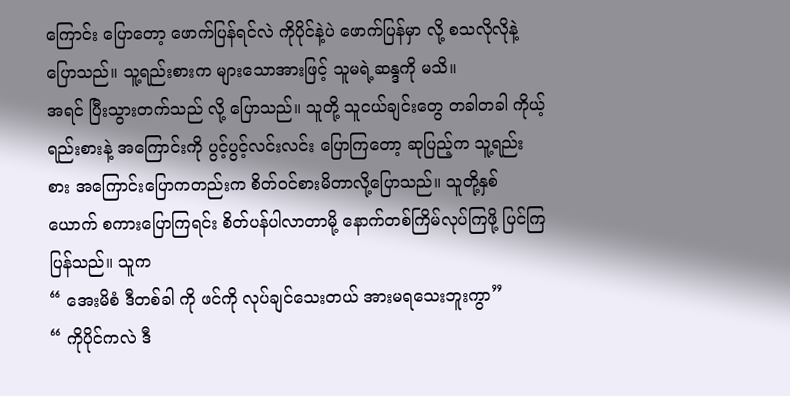ကြောင်း ပြောတော့ ဖောက်ပြန်ရင်လဲ ကိုပိုင်နဲ့ပဲ ဖောက်ပြန်မှာ လို့ စသလိုလိုနဲ့ပြောသည်။ သူ့ရည်းစားက များသောအားဖြင့် သူမရဲ့ဆန္ဒကို မသိ။
အရင် ပြီးသွားတက်သည် လို့ ပြောသည်။ သူတို့ သူငယ်ချင်းတွေ တခါတခါ ကိုယ့်ရည်းစားနဲ့ အကြောင်းကို ပွင့်ပွင့်လင်းလင်း ပြောကြတော့ ဆုပြည့်က သူ့ရည်းစား အကြောင်းပြောကတည်းက စိတ်ဝင်စားမိတာလို့ပြောသည်။ သူတို့နှစ်ယောက် စကားပြောကြရင်း စိတ်ပန်ပါလာတာမို့ နောက်တစ်ကြိမ်လုပ်ကြဖို့ ပြင်ကြပြန်သည်။ သူက
“ အေးမိစံ ဒီတစ်ခါ ကို ဖင်ကို လုပ်ချင်သေးတယ် အားမရသေးဘူးကွာ”
“ ကိုပိုင်ကလဲ ဒီ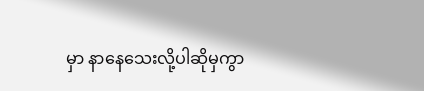မှာ နာနေသေးလို့ပါဆိုမှကွာ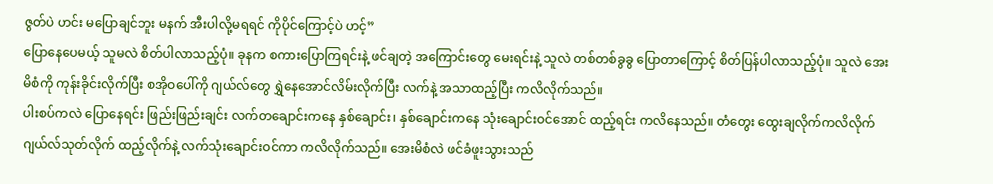ဇွတ်ပဲ ဟင်း မပြောချင်ဘူး မနက် အီးပါလို့မရရင် ကိုပိုင်ကြောင့်ပဲ ဟင့်”
ပြောနေပေမယ့် သူမလဲ စိတ်ပါလာသည့်ပုံ။ ခုနက စကားပြောကြရင်းနဲ့ ဖင်ချတဲ့ အကြောင်းတွေ မေးရင်းနဲ့ သူလဲ တစ်တစ်ခွခွ ပြောတာကြောင့် စိတ်ပြန်ပါလာသည့်ပုံ။ သူလဲ အေးမိစံကို ကုန်းခိုင်းလိုက်ပြီး စအိုဝပေါ်ကို ဂျယ်လ်တွေ ရွှဲနေအောင်လိမ်းလိုက်ပြီး လက်နဲ့ အသာထည့်ပြီး ကလိလိုက်သည်။
ပါးစပ်ကလဲ ပြောနေရင်း ဖြည်းဖြည်းချင်း လက်တချောင်းကနေ နှစ်ချောင်း၊ နှစ်ချောင်းကနေ သုံးချောင်းဝင်အောင် ထည့်ရင်း ကလိနေသည်။ တံတွေး ထွေးချလိုက်ကလိလိုက် ဂျယ်လ်သုတ်လိုက် ထည့်လိုက်နဲ့ လက်သုံးချောင်းဝင်ကာ ကလိလိုက်သည်။ အေးမိစံလဲ ဖင်ခံဖူးသွားသည်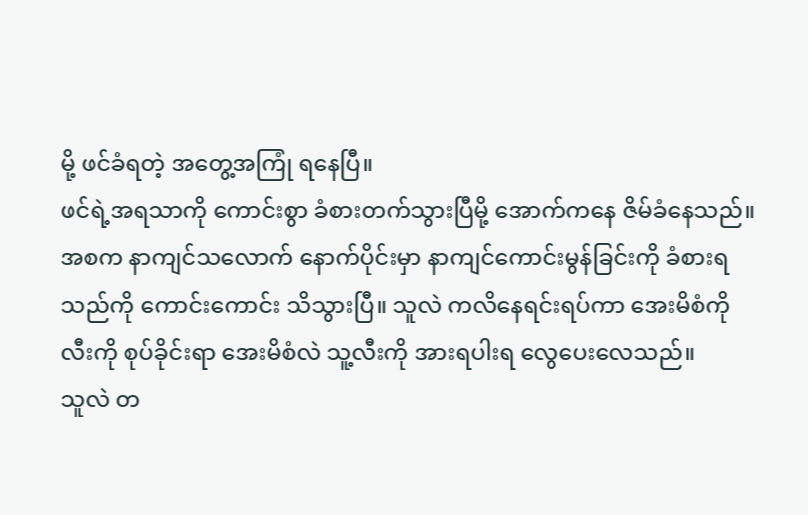မို့ ဖင်ခံရတဲ့ အတွေ့အကြုံ ရနေပြီ။
ဖင်ရဲ့အရသာကို ကောင်းစွာ ခံစားတက်သွားပြီမို့ အောက်ကနေ ဇိမ်ခံနေသည်။ အစက နာကျင်သလောက် နောက်ပိုင်းမှာ နာကျင်ကောင်းမွန်ခြင်းကို ခံစားရသည်ကို ကောင်းကောင်း သိသွားပြီ။ သူလဲ ကလိနေရင်းရပ်ကာ အေးမိစံကို လီးကို စုပ်ခိုင်းရာ အေးမိစံလဲ သူ့လီးကို အားရပါးရ လွေပေးလေသည်။
သူလဲ တ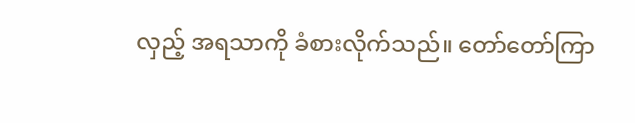လှည့် အရသာကို ခံစားလိုက်သည်။ တော်တော်ကြာ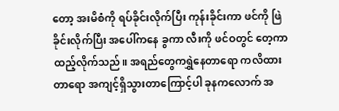တော့ အးမိစံကို ရပ်ခိုင်းလိုက်ပြီး ကုန်းခိုင်းကာ ဖင်ကို ဖြဲခိုင်းလိုက်ပြီး အပေါ်ကနေ ခွကာ လီးကို ဖင်ဝတွင် တေ့ကာ ထည့်လိုက်သည်။ အရည်တွေကရွှဲနေတာရော ကလိထားတာရော အကျင့်ရှိသွားတာကြောင့်ပါ ခုနကလောက် အ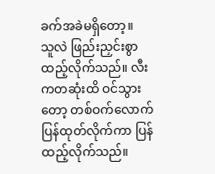ခက်အခဲမရှိတော့။
သူလဲ ဖြည်းညှင်းစွာ ထည့်လိုက်သည်။ လီးကတဆုံးထိ ဝင်သွားတော့ တစ်ဝက်လောက်ပြန်ထုတ်လိုက်ကာ ပြန်ထည့်လိုက်သည်။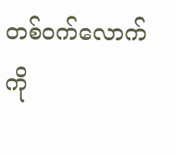တစ်ဝက်လောက်ကို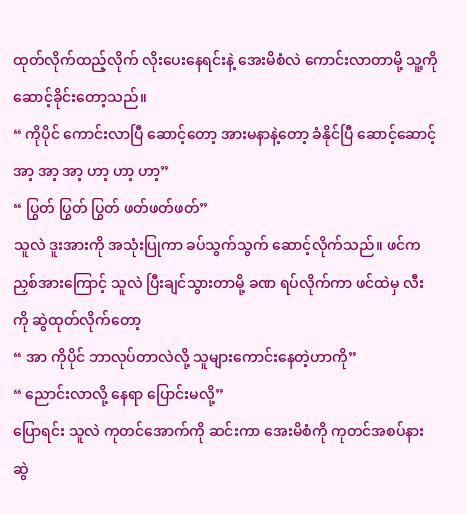ထုတ်လိုက်ထည့်လိုက် လိုးပေးနေရင်းနဲ့ အေးမိစံလဲ ကောင်းလာတာမို့ သူ့ကို ဆောင့်ခိုင်းတော့သည်။
“ ကိုပိုင် ကောင်းလာပြီ ဆောင့်တော့ အားမနာနဲ့တော့ ခံနိုင်ပြီ ဆောင့်ဆောင့် အာ့ အာ့ အာ့ ဟာ့ ဟာ့ ဟာ့”
“ ပြွတ် ပြွတ် ပြွတ် ဖတ်ဖတ်ဖတ်”
သူလဲ ဒူးအားကို အသုံးပြုကာ ခပ်သွက်သွက် ဆောင့်လိုက်သည်။ ဖင်က ညှစ်အားကြောင့် သူလဲ ပြီးချင်သွားတာမို့ ခဏ ရပ်လိုက်ကာ ဖင်ထဲမှ လီးကို ဆွဲထုတ်လိုက်တော့
“ အာ ကိုပိုင် ဘာလုပ်တာလဲလို့ သူများကောင်းနေတဲ့ဟာကို”
“ ညောင်းလာလို့ နေရာ ပြောင်းမလို့”
ပြောရင်း သူလဲ ကုတင်အောက်ကို ဆင်းကာ အေးမိစံကို ကုတင်အစပ်နား ဆွဲ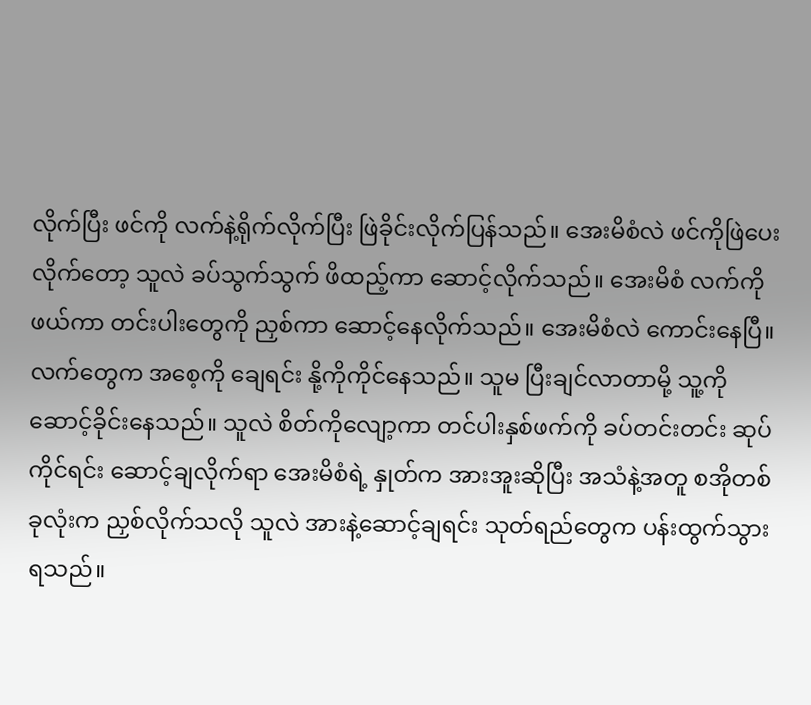လိုက်ပြီး ဖင်ကို လက်နဲ့ရိုက်လိုက်ပြီး ဖြဲခိုင်းလိုက်ပြန်သည်။ အေးမိစံလဲ ဖင်ကိုဖြဲပေးလိုက်တော့ သူလဲ ခပ်သွက်သွက် ဖိထည့်ကာ ဆောင့်လိုက်သည်။ အေးမိစံ လက်ကို ဖယ်ကာ တင်းပါးတွေကို ညှစ်ကာ ဆောင့်နေလိုက်သည်။ အေးမိစံလဲ ကောင်းနေပြီ။
လက်တွေက အစေ့ကို ချေရင်း နို့ကိုကိုင်နေသည်။ သူမ ပြီးချင်လာတာမို့ သူ့ကို ဆောင့်ခိုင်းနေသည်။ သူလဲ စိတ်ကိုလျော့ကာ တင်ပါးနှစ်ဖက်ကို ခပ်တင်းတင်း ဆုပ်ကိုင်ရင်း ဆောင့်ချလိုက်ရာ အေးမိစံရဲ့ နှုတ်က အားအူးဆိုပြီး အသံနဲ့အတူ စအိုတစ်ခုလုံးက ညှစ်လိုက်သလို သူလဲ အားနဲ့ဆောင့်ချရင်း သုတ်ရည်တွေက ပန်းထွက်သွားရသည်။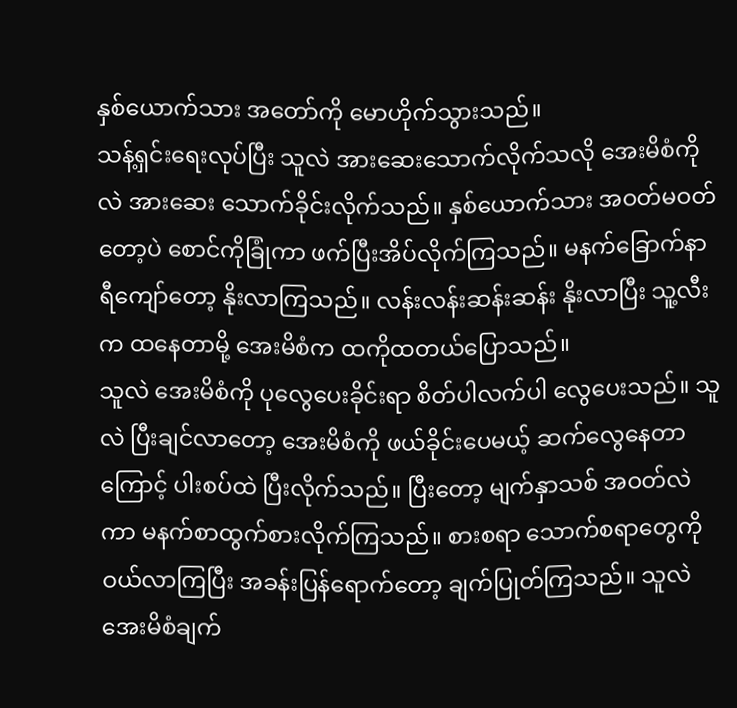နှစ်ယောက်သား အတော်ကို မောဟိုက်သွားသည်။
သန့်ရှင်းရေးလုပ်ပြီး သူလဲ အားဆေးသောက်လိုက်သလို အေးမိစံကိုလဲ အားဆေး သောက်ခိုင်းလိုက်သည်။ နှစ်ယောက်သား အဝတ်မဝတ်တော့ပဲ စောင်ကိုခြုံကာ ဖက်ပြီးအိပ်လိုက်ကြသည်။ မနက်ခြောက်နာရီကျော်တော့ နိုးလာကြသည်။ လန်းလန်းဆန်းဆန်း နိုးလာပြီး သူ့လီးက ထနေတာမို့ အေးမိစံက ထကိုထတယ်ပြောသည်။
သူလဲ အေးမိစံကို ပုလွေပေးခိုင်းရာ စိတ်ပါလက်ပါ လွေပေးသည်။ သူလဲ ပြီးချင်လာတော့ အေးမိစံကို ဖယ်ခိုင်းပေမယ့် ဆက်လွေနေတာကြောင့် ပါးစပ်ထဲ ပြီးလိုက်သည်။ ပြီးတော့ မျက်နှာသစ် အဝတ်လဲကာ မနက်စာထွက်စားလိုက်ကြသည်။ စားစရာ သောက်စရာတွေကို ဝယ်လာကြပြီး အခန်းပြန်ရောက်တော့ ချက်ပြုတ်ကြသည်။ သူလဲ အေးမိစံချက်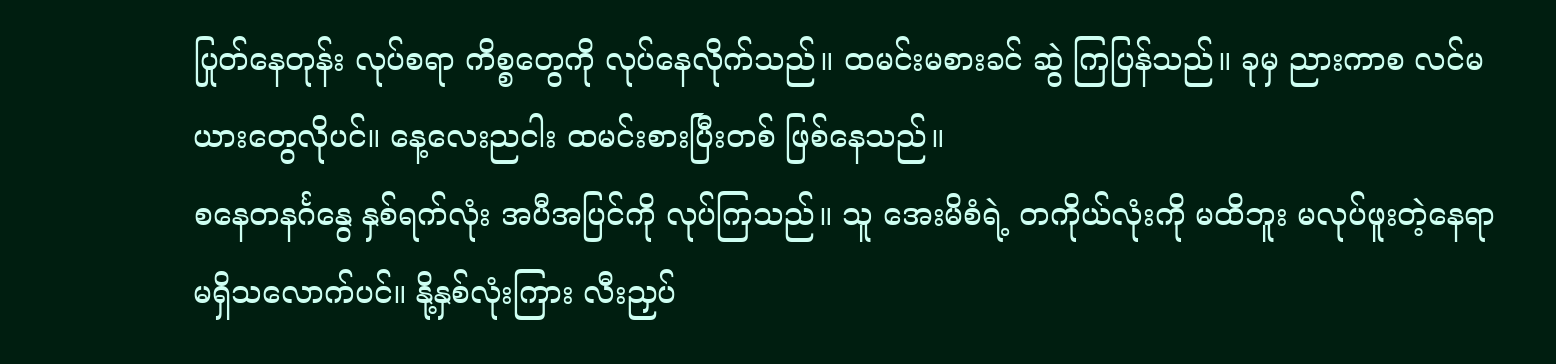ပြုတ်နေတုန်း လုပ်စရာ ကိစ္စတွေကို လုပ်နေလိုက်သည်။ ထမင်းမစားခင် ဆွဲ ကြပြန်သည်။ ခုမှ ညားကာစ လင်မယားတွေလိုပင်။ နေ့လေးညငါး ထမင်းစားပြီးတစ် ဖြစ်နေသည်။
စနေတနင်္ဂနွေ နှစ်ရက်လုံး အပီအပြင်ကို လုပ်ကြသည်။ သူ အေးမိစံရဲ့ တကိုယ်လုံးကို မထိဘူး မလုပ်ဖူးတဲ့နေရာ မရှိသလောက်ပင်။ နို့နှစ်လုံးကြား လီးညှပ်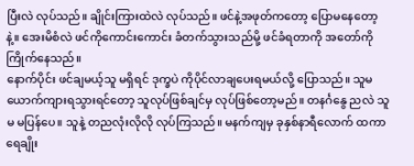ပြီးလဲ လုပ်သည်။ ချိုင်းကြားထဲလဲ လုပ်သည်။ ဖင်နဲ့အဖုတ်ကတော့ ပြောမနေတော့နဲ့။ အေးမိစံလဲ ဖင်ကိုကောင်းကောင်း ခံတက်သွားသည်မို့ ဖင်ခံရတာကို အတော်ကို ကြိုက်နေသည်။
နောက်ပိုင်း ဖင်ချမယ့်သူ မရှိရင် ဒုက္ခပဲ ကိုပိုင်လာချပေးရမယ်လို့ ပြောသည်။ သူမ ယောက်ကျားရသွားရင်တော့ သူလုပ်ဖြစ်ချင်မှ လုပ်ဖြစ်တော့မည်။ တနင်္ဂနွေ ညလဲ သူမ မပြန်ပေ။ သူနဲ့ တညလုံးလိုလို လုပ်ကြသည်။ မနက်ကျမှ ခုနှစ်နာရီလောက် ထကာ ရေချိုး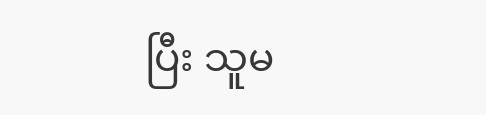ပြီး သူမ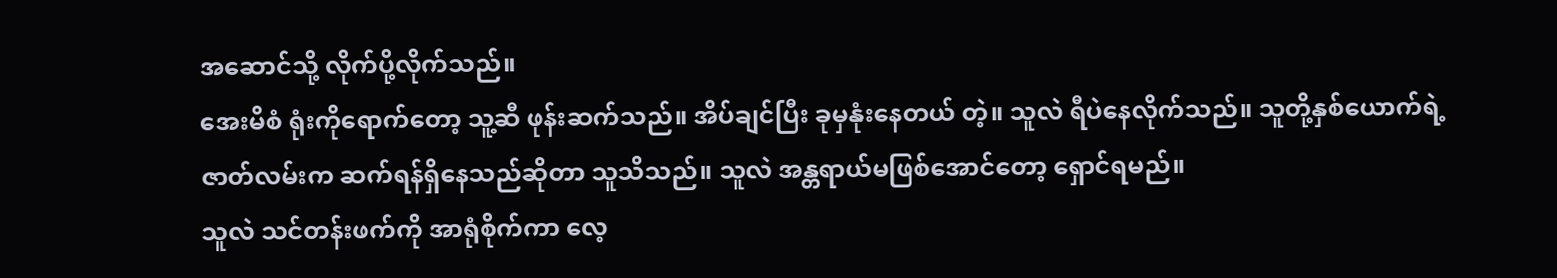အဆောင်သို့ လိုက်ပို့လိုက်သည်။
အေးမိစံ ရုံးကိုရောက်တော့ သူ့ဆီ ဖုန်းဆက်သည်။ အိပ်ချင်ပြီး ခုမှနုံးနေတယ် တဲ့။ သူလဲ ရီပဲနေလိုက်သည်။ သူတို့နှစ်ယောက်ရဲ့ ဇာတ်လမ်းက ဆက်ရန်ရှိနေသည်ဆိုတာ သူသိသည်။ သူလဲ အန္တရာယ်မဖြစ်အောင်တော့ ရှောင်ရမည်။
သူလဲ သင်တန်းဖက်ကို အာရုံစိုက်ကာ လေ့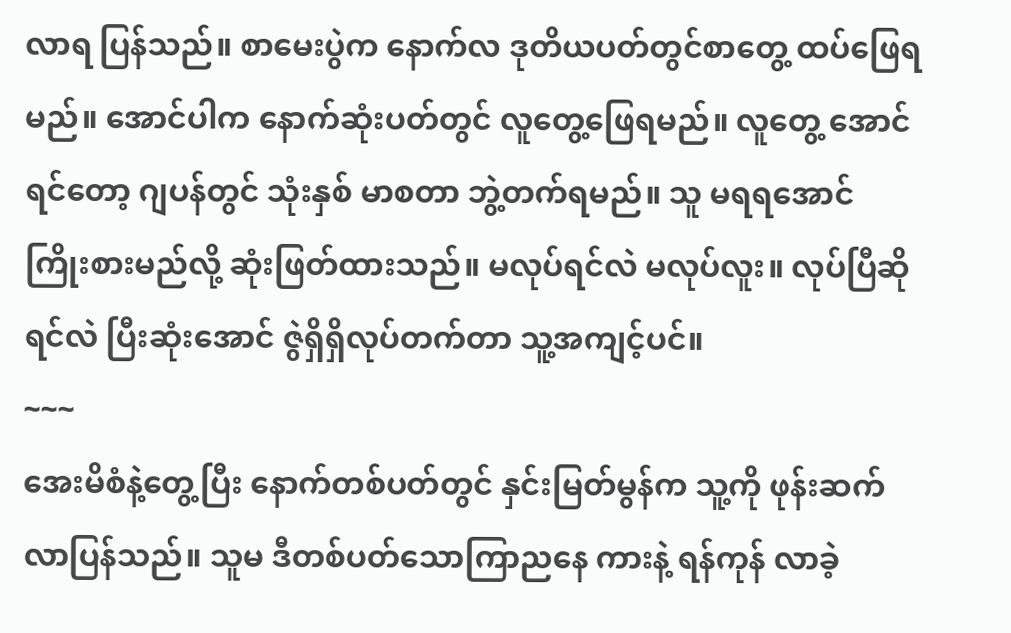လာရ ပြန်သည်။ စာမေးပွဲက နောက်လ ဒုတိယပတ်တွင်စာတွေ့ ထပ်ဖြေရမည်။ အောင်ပါက နောက်ဆုံးပတ်တွင် လူတွေ့ဖြေရမည်။ လူတွေ့ အောင်ရင်တော့ ဂျပန်တွင် သုံးနှစ် မာစတာ ဘွဲ့တက်ရမည်။ သူ မရရအောင် ကြိုးစားမည်လို့ ဆုံးဖြတ်ထားသည်။ မလုပ်ရင်လဲ မလုပ်လူး။ လုပ်ပြီဆိုရင်လဲ ပြီးဆုံးအောင် ဇွဲရှိရှိလုပ်တက်တာ သူ့အကျင့်ပင်။
~~~
အေးမိစံနဲ့တွေ့ပြီး နောက်တစ်ပတ်တွင် နှင်းမြတ်မွန်က သူ့ကို ဖုန်းဆက်လာပြန်သည်။ သူမ ဒီတစ်ပတ်သောကြာညနေ ကားနဲ့ ရန်ကုန် လာခဲ့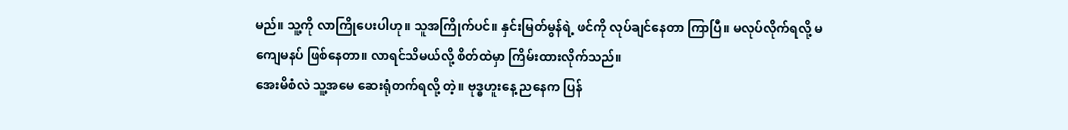မည်။ သူ့ကို လာကြိုပေးပါဟု။ သူအကြိုက်ပင်။ နှင်းမြတ်မွန်ရဲ့ ဖင်ကို လုပ်ချင်နေတာ ကြာပြီ။ မလုပ်လိုက်ရလို့ မကျေမနပ် ဖြစ်နေတာ။ လာရင်သိမယ်လို့ စိတ်ထဲမှာ ကြိမ်းထားလိုက်သည်။
အေးမိစံလဲ သူ့အမေ ဆေးရုံတက်ရလို့ တဲ့။ ဗုဒ္ဓဟူးနေ့ ညနေက ပြန်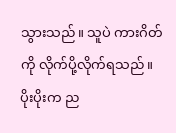သွားသည်။ သူပဲ ကားဂိတ်ကို လိုက်ပို့လိုက်ရသည်။ ပိုးပိုးက ည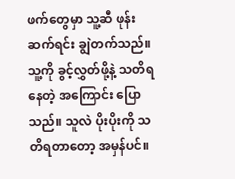ဖက်တွေမှာ သူ့ဆီ ဖုန်းဆက်ရင်း ချွဲတက်သည်။ သူ့ကို ခွင့်လွှတ်ဖို့နဲ့ သတိရနေတဲ့ အကြောင်း ပြောသည်။ သူလဲ ပိုးပိုးကို သတိရတာတော့ အမှန်ပင်။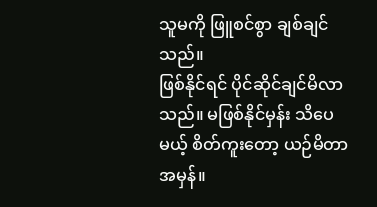သူမကို ဖြူစင်စွာ ချစ်ချင်သည်။
ဖြစ်နိုင်ရင် ပိုင်ဆိုင်ချင်မိလာသည်။ မဖြစ်နိုင်မှန်း သိပေမယ့် စိတ်ကူးတော့ ယဉ်မိတာ အမှန်။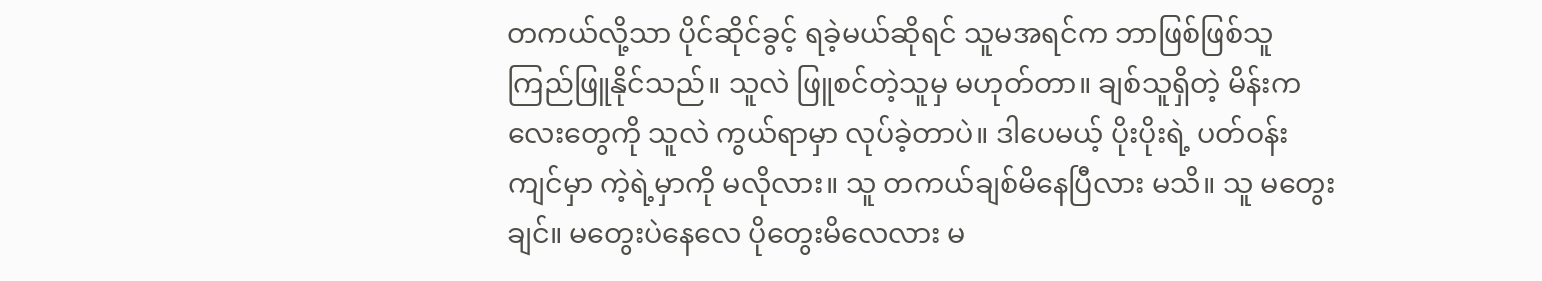တကယ်လို့သာ ပိုင်ဆိုင်ခွင့် ရခဲ့မယ်ဆိုရင် သူမအရင်က ဘာဖြစ်ဖြစ်သူ ကြည်ဖြူနိုင်သည်။ သူလဲ ဖြူစင်တဲ့သူမှ မဟုတ်တာ။ ချစ်သူရှိတဲ့ မိန်းကလေးတွေကို သူလဲ ကွယ်ရာမှာ လုပ်ခဲ့တာပဲ။ ဒါပေမယ့် ပိုးပိုးရဲ့ ပတ်ဝန်းကျင်မှာ ကဲ့ရဲ့မှာကို မလိုလား။ သူ တကယ်ချစ်မိနေပြီလား မသိ။ သူ မတွေးချင်။ မတွေးပဲနေလေ ပိုတွေးမိလေလား မ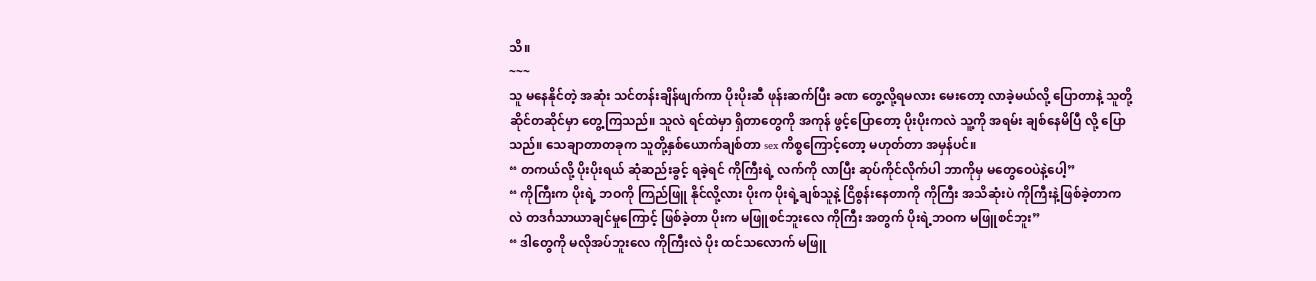သိ။
~~~
သူ မနေနိုင်တဲ့ အဆုံး သင်တန်းချိန်ဖျက်ကာ ပိုးပိုးဆီ ဖုန်းဆက်ပြီး ခဏ တွေ့လို့ရမလား မေးတော့ လာခဲ့မယ်လို့ ပြောတာနဲ့ သူတို့ ဆိုင်တဆိုင်မှာ တွေ့ကြသည်။ သူလဲ ရင်ထဲမှာ ရှိတာတွေကို အကုန် ဖွင့်ပြောတော့ ပိုးပိုးကလဲ သူ့ကို အရမ်း ချစ်နေမိပြီ လို့ ပြောသည်။ သေချာတာတခုက သူတို့နှစ်ယောက်ချစ်တာ sex ကိစ္စကြောင့်တော့ မဟုတ်တာ အမှန်ပင်။
“ တကယ်လို့ ပိုးပိုးရယ် ဆုံဆည်းခွင့် ရခဲ့ရင် ကိုကြီးရဲ့ လက်ကို လာပြီး ဆုပ်ကိုင်လိုက်ပါ ဘာကိုမှ မတွေဝေပဲနဲ့ပေါ့”
“ ကိုကြီးက ပိုးရဲ့ ဘဝကို ကြည်ဖြူ နိုင်လို့လား ပိုးက ပိုးရဲ့ချစ်သူနဲ့ ငြိစွန်းနေတာကို ကိုကြီး အသိဆုံးပဲ ကိုကြီးနဲ့ဖြစ်ခဲ့တာကလဲ တဒင်္ဂသာယာချင်မှုကြောင့် ဖြစ်ခဲ့တာ ပိုးက မဖြူစင်ဘူးလေ ကိုကြီး အတွက် ပိုးရဲ့ဘဝက မဖြူစင်ဘူး”
“ ဒါတွေကို မလိုအပ်ဘူးလေ ကိုကြီးလဲ ပိုး ထင်သလောက် မဖြူ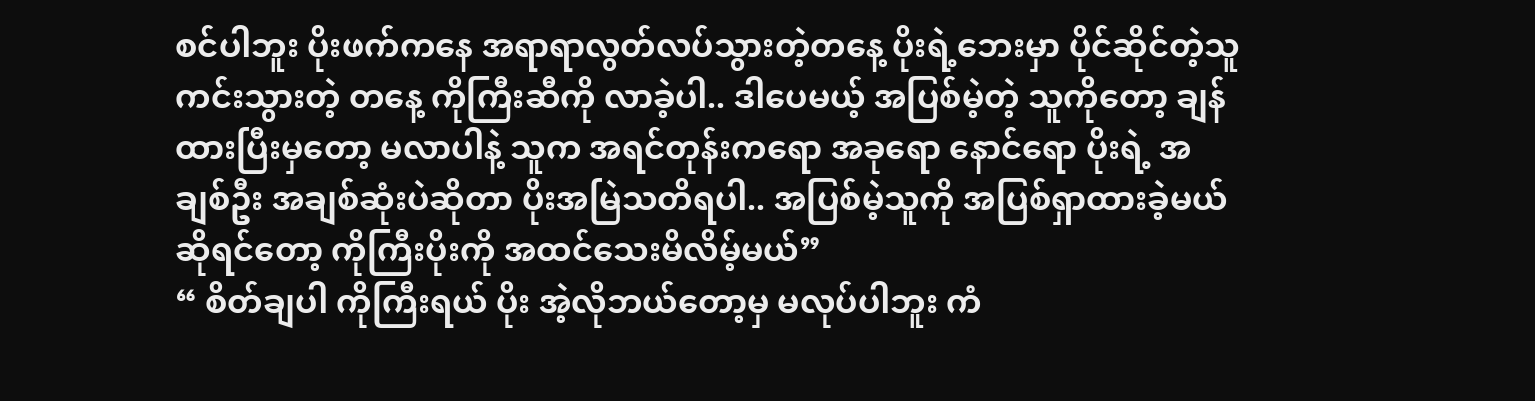စင်ပါဘူး ပိုးဖက်ကနေ အရာရာလွတ်လပ်သွားတဲ့တနေ့ ပိုးရဲ့ဘေးမှာ ပိုင်ဆိုင်တဲ့သူ ကင်းသွားတဲ့ တနေ့ ကိုကြီးဆီကို လာခဲ့ပါ.. ဒါပေမယ့် အပြစ်မဲ့တဲ့ သူကိုတော့ ချန်ထားပြီးမှတော့ မလာပါနဲ့ သူက အရင်တုန်းကရော အခုရော နောင်ရော ပိုးရဲ့ အချစ်ဦး အချစ်ဆုံးပဲဆိုတာ ပိုးအမြဲသတိရပါ.. အပြစ်မဲ့သူကို အပြစ်ရှာထားခဲ့မယ်ဆိုရင်တော့ ကိုကြီးပိုးကို အထင်သေးမိလိမ့်မယ်”
“ စိတ်ချပါ ကိုကြီးရယ် ပိုး အဲ့လိုဘယ်တော့မှ မလုပ်ပါဘူး ကံ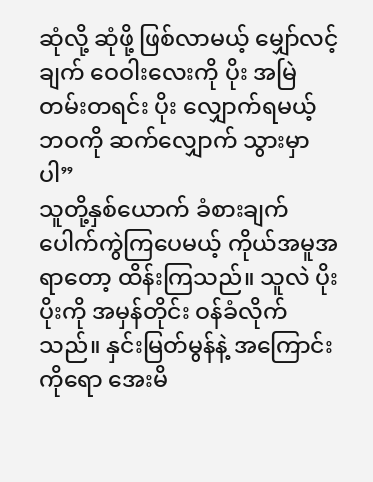ဆုံလို့ ဆုံဖို့ ဖြစ်လာမယ့် မျှော်လင့်ချက် ဝေဝါးလေးကို ပိုး အမြဲတမ်းတရင်း ပိုး လျှောက်ရမယ့် ဘဝကို ဆက်လျှောက် သွားမှာပါ”
သူတို့နှစ်ယောက် ခံစားချက် ပေါက်ကွဲကြပေမယ့် ကိုယ်အမူအရာတော့ ထိန်းကြသည်။ သူလဲ ပိုးပိုးကို အမှန်တိုင်း ဝန်ခံလိုက်သည်။ နှင်းမြတ်မွန်နဲ့ အကြောင်းကိုရော အေးမိ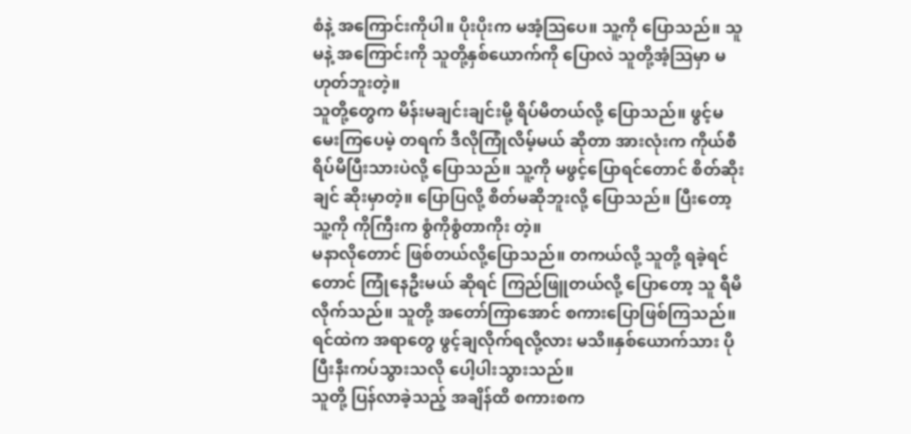စံနဲ့ အကြောင်းကိုပါ။ ပိုးပိုးက မအံ့သြပေ။ သူ့ကို ပြောသည်။ သူမနဲ့ အကြောင်းကို သူတို့နှစ်ယောက်ကို ပြောလဲ သူတို့အံ့သြမှာ မဟုတ်ဘူးတဲ့။
သူတို့တွေက မိန်းမချင်းချင်းမို့ ရိပ်မိတယ်လို့ ပြောသည်။ ဖွင့်မမေးကြပေမဲ့ တရက် ဒီလိုကြုံလိမ့်မယ် ဆိုတာ အားလုံးက ကိုယ်စီ ရိပ်မိပြီးသားပဲလို့ ပြောသည်။ သူ့ကို မဖွင့်ပြောရင်တောင် စိတ်ဆိုးချင် ဆိုးမှာတဲ့။ ပြောပြလို့ စိတ်မဆိုဘူးလို့ ပြောသည်။ ပြီးတော့ သူ့ကို ကိုကြီးက စွံကိုစွံတာကိုး တဲ့။
မနာလိုတောင် ဖြစ်တယ်လို့ပြောသည်။ တကယ်လို့ သူတို့ ရခဲ့ရင်တောင် ကြုံနေဦးမယ် ဆိုရင် ကြည်ဖြူတယ်လို့ ပြောတော့ သူ ရီမိလိုက်သည်။ သူတို့ အတော်ကြာအောင် စကားပြောဖြစ်ကြသည်။ ရင်ထဲက အရာတွေ ဖွင့်ချလိုက်ရလို့လား မသိ။နှစ်ယောက်သား ပိုပြီးနီးကပ်သွားသလို ပေါ့ပါးသွားသည်။
သူတို့ ပြန်လာခဲ့သည့် အချိန်ထိ စကားစက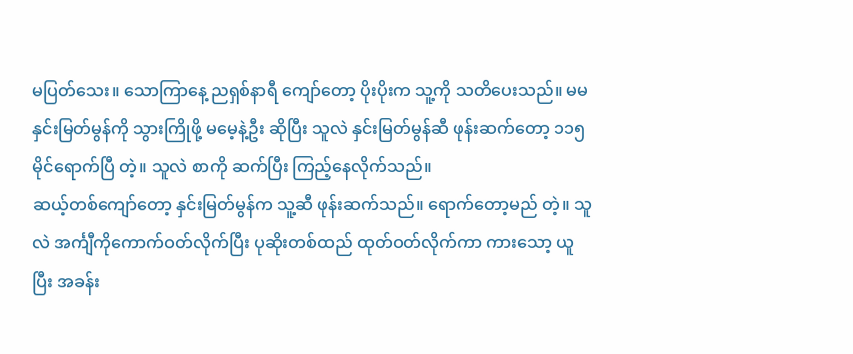မပြတ်သေး။ သောကြာနေ့ ညရှစ်နာရီ ကျော်တော့ ပိုးပိုးက သူ့ကို သတိပေးသည်။ မမနှင်းမြတ်မွန်ကို သွားကြိုဖို့ မမေ့နဲ့ဦး ဆိုပြီး သူလဲ နှင်းမြတ်မွန်ဆီ ဖုန်းဆက်တော့ ၁၁၅ မိုင်ရောက်ပြီ တဲ့။ သူလဲ စာကို ဆက်ပြီး ကြည့်နေလိုက်သည်။
ဆယ့်တစ်ကျော်တော့ နှင်းမြတ်မွန်က သူ့ဆီ ဖုန်းဆက်သည်။ ရောက်တော့မည် တဲ့။ သူလဲ အင်္ကျီကိုကောက်ဝတ်လိုက်ပြီး ပုဆိုးတစ်ထည် ထုတ်ဝတ်လိုက်ကာ ကားသော့ ယူပြီး အခန်း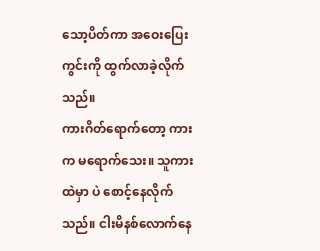သော့ပိတ်ကာ အဝေးပြေးကွင်းကို ထွက်လာခဲ့လိုက်သည်။
ကားဂိတ်ရောက်တော့ ကားက မရောက်သေး။ သူကားထဲမှာ ပဲ စောင့်နေလိုက်သည်။ ငါးမိနစ်လောက်နေ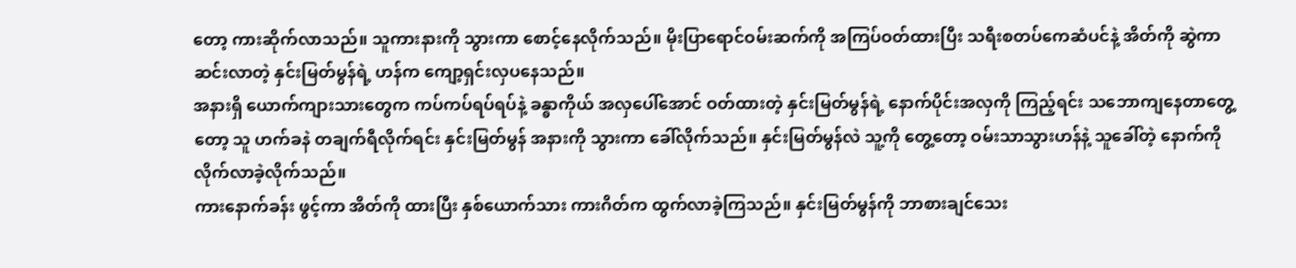တော့ ကားဆိုက်လာသည်။ သူကားနားကို သွားကာ စောင့်နေလိုက်သည်။ မိုးပြာရောင်ဝမ်းဆက်ကို အကြပ်ဝတ်ထားပြီး သရီးစတပ်ကေဆံပင်နဲ့ အိတ်ကို ဆွဲကာ ဆင်းလာတဲ့ နှင်းမြတ်မွန်ရဲ့ ဟန်က ကျော့ရှင်းလှပနေသည်။
အနားရှိ ယောက်ကျားသားတွေက ကပ်ကပ်ရပ်ရပ်နဲ့ ခန္ဓာကိုယ် အလှပေါ်အောင် ဝတ်ထားတဲ့ နှင်းမြတ်မွန်ရဲ့ နောက်ပိုင်းအလှကို ကြည့်ရင်း သဘောကျနေတာတွေ့တော့ သူ ဟက်ခနဲ တချက်ရီလိုက်ရင်း နှင်းမြတ်မွန် အနားကို သွားကာ ခေါ်လိုက်သည်။ နှင်းမြတ်မွန်လဲ သူ့ကို တွေ့တော့ ဝမ်းသာသွားဟန်နဲ့ သူခေါ်တဲ့ နောက်ကို လိုက်လာခဲ့လိုက်သည်။
ကားနောက်ခန်း ဖွင့်ကာ အိတ်ကို ထားပြီး နှစ်ယောက်သား ကားဂိတ်က ထွက်လာခဲ့ကြသည်။ နှင်းမြတ်မွန်ကို ဘာစားချင်သေး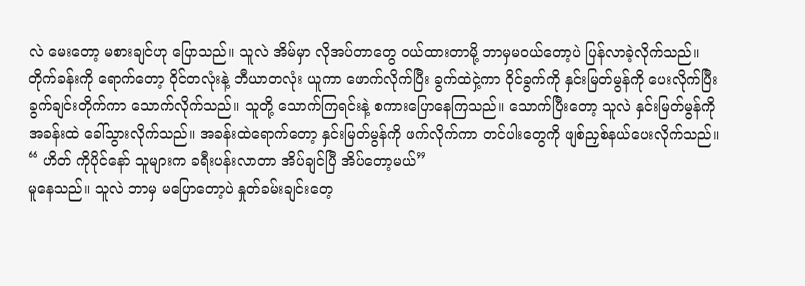လဲ မေးတော့ မစားချင်ဟု ပြောသည်။ သူလဲ အိမ်မှာ လိုအပ်တာတွေ ဝယ်ထားတာမို့ ဘာမှမဝယ်တော့ပဲ ပြန်လာခဲ့လိုက်သည်။
တိုက်ခန်းကို ရောက်တော့ ဝိုင်တလုံးနဲ့ ဘီယာတလုံး ယူကာ ဖောက်လိုက်ပြီး ခွက်ထဲငှဲ့ကာ ဝိုင်ခွက်ကို နှင်းမြတ်မွန်ကို ပေးလိုက်ပြီး ခွက်ချင်းတိုက်ကာ သောက်လိုက်သည်။ သူတို့ သောက်ကြရင်းနဲ့ စကားပြောနေကြသည်။ သောက်ပြီးတော့ သူလဲ နှင်းမြတ်မွန်ကို အခန်းထဲ ခေါ်သွားလိုက်သည်။ အခန်းထဲရောက်တော့ နှင်းမြတ်မွန်ကို ဖက်လိုက်ကာ တင်ပါးတွေကို ဖျစ်ညှစ်နယ်ပေးလိုက်သည်။
“ ဟိတ် ကိုပိုင်နော် သူများက ခရီးပန်းလာတာ အိပ်ချင်ပြီ အိပ်တော့မယ်”
မူနေသည်။ သူလဲ ဘာမှ မပြောတော့ပဲ နှုတ်ခမ်းချင်းတေ့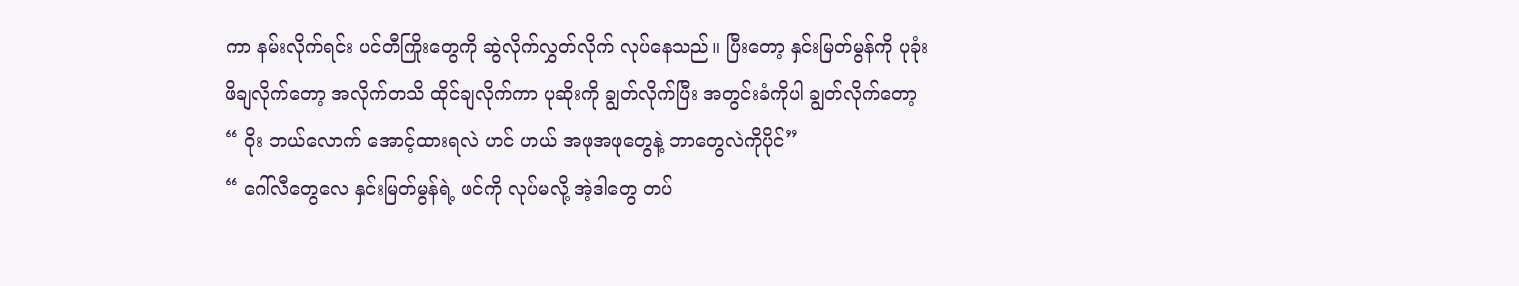ကာ နမ်းလိုက်ရင်း ပင်တီကြိုးတွေကို ဆွဲလိုက်လွှတ်လိုက် လုပ်နေသည်။ ပြီးတော့ နှင်းမြတ်မွန်ကို ပုခုံး ဖိချလိုက်တော့ အလိုက်တသိ ထိုင်ချလိုက်ကာ ပုဆိုးကို ချွတ်လိုက်ပြီး အတွင်းခံကိုပါ ချွတ်လိုက်တော့
“ ဝိုး ဘယ်လောက် အောင့်ထားရလဲ ဟင် ဟယ် အဖုအဖုတွေနဲ့ ဘာတွေလဲကိုပိုင်”
“ ဂေါ်လီတွေလေ နှင်းမြတ်မွန်ရဲ့ ဖင်ကို လုပ်မလို့ အဲ့ဒါတွေ တပ်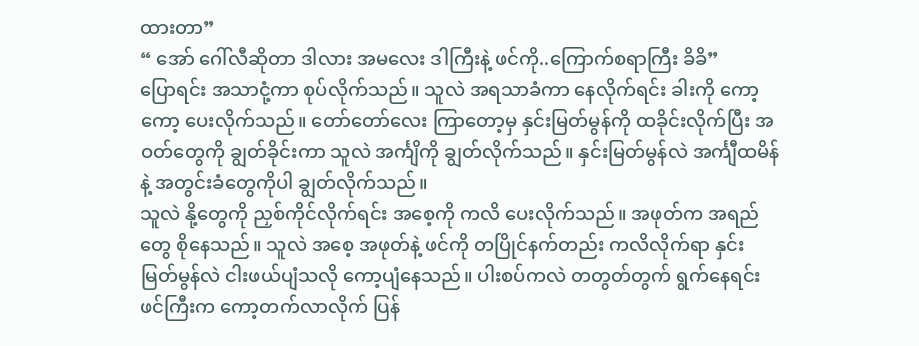ထားတာ”
“ အော် ဂေါ်လီဆိုတာ ဒါလား အမလေး ဒါကြီးနဲ့ ဖင်ကို..ကြောက်စရာကြီး ခိခိ”
ပြောရင်း အသာငုံ့ကာ စုပ်လိုက်သည်။ သူလဲ အရသာခံကာ နေလိုက်ရင်း ခါးကို ကော့ကော့ ပေးလိုက်သည်။ တော်တော်လေး ကြာတော့မှ နှင်းမြတ်မွန်ကို ထခိုင်းလိုက်ပြီး အဝတ်တွေကို ချွတ်ခိုင်းကာ သူလဲ အင်္ကျိကို ချွတ်လိုက်သည်။ နှင်းမြတ်မွန်လဲ အင်္ကျီထမိန်နဲ့ အတွင်းခံတွေကိုပါ ချွတ်လိုက်သည်။
သူလဲ နို့တွေကို ညှစ်ကိုင်လိုက်ရင်း အစေ့ကို ကလိ ပေးလိုက်သည်။ အဖုတ်က အရည်တွေ စိုနေသည်။ သူလဲ အစေ့ အဖုတ်နဲ့ ဖင်ကို တပြိုင်နက်တည်း ကလိလိုက်ရာ နှင်းမြတ်မွန်လဲ ငါးဖယ်ပျံသလို ကော့ပျံနေသည်။ ပါးစပ်ကလဲ တတွတ်တွက် ရွက်နေရင်း ဖင်ကြီးက ကော့တက်လာလိုက် ပြန်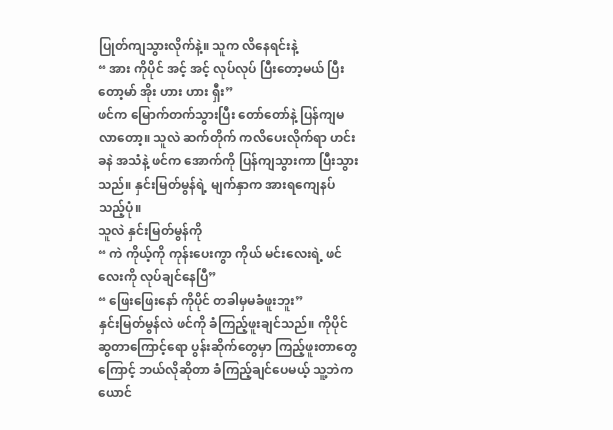ပြုတ်ကျသွားလိုက်နဲ့။ သူက လိနေရင်းနဲ့
“ အား ကိုပိုင် အင့် အင့် လုပ်လုပ် ပြီးတော့မယ် ပြီးတော့မာ် အိုး ဟား ဟား ရှီး”
ဖင်က မြောက်တက်သွားပြီး တော်တော်နဲ့ ပြန်ကျမလာတော့။ သူလဲ ဆက်တိုက် ကလိပေးလိုက်ရာ ဟင်းခနဲ အသံနဲ့ ဖင်က အောက်ကို ပြန်ကျသွားကာ ပြီးသွားသည်။ နှင်းမြတ်မွန်ရဲ့ မျက်နှာက အားရကျေနပ်သည့်ပုံ။
သူလဲ နှင်းမြတ်မွန်ကို
“ ကဲ ကိုယ့်ကို ကုန်းပေးကွာ ကိုယ် မင်းလေးရဲ့ ဖင်လေးကို လုပ်ချင်နေပြီ”
“ ဖြေးဖြေးနော် ကိုပိုင် တခါမှမခံဖူးဘူး”
နှင်းမြတ်မွန်လဲ ဖင်ကို ခံကြည့်ဖူးချင်သည်။ ကိုပိုင် ဆွတာကြောင့်ရော ပွန်းဆိုက်တွေမှာ ကြည့်ဖူးတာတွေကြောင့် ဘယ်လိုဆိုတာ ခံကြည့်ချင်ပေမယ့် သူ့ဘဲက ယောင်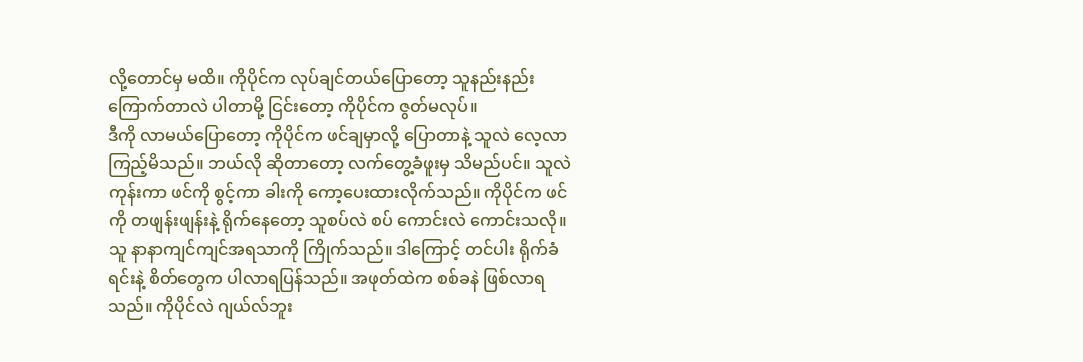လို့တောင်မှ မထိ။ ကိုပိုင်က လုပ်ချင်တယ်ပြောတော့ သူနည်းနည်း ကြောက်တာလဲ ပါတာမို့ ငြင်းတော့ ကိုပိုင်က ဇွတ်မလုပ်။
ဒီကို လာမယ်ပြောတော့ ကိုပိုင်က ဖင်ချမှာလို့ ပြောတာနဲ့ သူလဲ လေ့လာကြည့်မိသည်။ ဘယ်လို ဆိုတာတော့ လက်တွေ့ခံဖူးမှ သိမည်ပင်။ သူလဲ ကုန်းကာ ဖင်ကို စွင့်ကာ ခါးကို ကော့ပေးထားလိုက်သည်။ ကိုပိုင်က ဖင်ကို တဖျန်းဖျန်းနဲ့ ရိုက်နေတော့ သူစပ်လဲ စပ် ကောင်းလဲ ကောင်းသလို။ သူ နာနာကျင်ကျင်အရသာကို ကြိုက်သည်။ ဒါကြောင့် တင်ပါး ရိုက်ခံရင်းနဲ့ စိတ်တွေက ပါလာရပြန်သည်။ အဖုတ်ထဲက စစ်ခနဲ ဖြစ်လာရသည်။ ကိုပိုင်လဲ ဂျယ်လ်ဘူး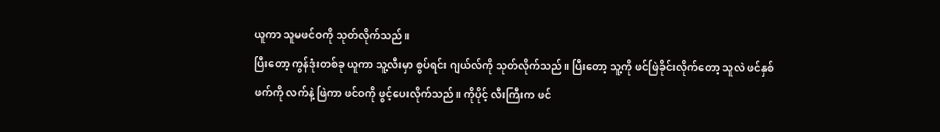ယူကာ သူမဖင်ဝကို သုတ်လိုက်သည်။
ပြီးတော့ ကွန်ဒုံးတစ်ခု ယူကာ သူ့လီးမှာ စွပ်ရင်း ဂျယ်လ်ကို သုတ်လိုက်သည်။ ပြီးတော့ သူ့ကို ဖင်ဖြဲခိုင်းလိုက်တော့ သူလဲ ဖင်နှစ်ဖက်ကို လက်နဲ့ ဖြဲကာ ဖင်ဝကို ဖွင့်ပေးလိုက်သည်။ ကိုပိုင့် လီးကြီးက ဖင်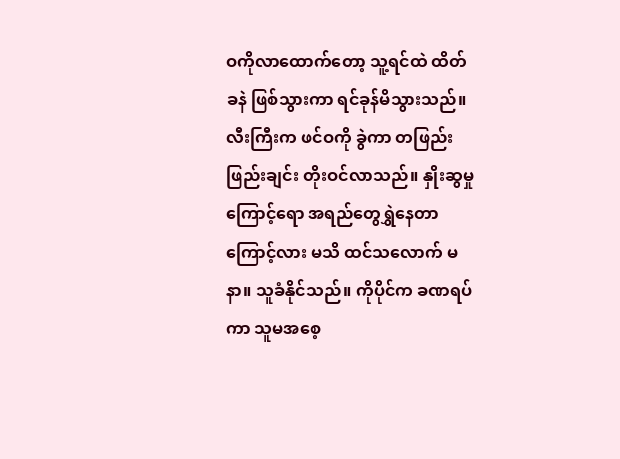ဝကိုလာထောက်တော့ သူ့ရင်ထဲ ထိတ်ခနဲ ဖြစ်သွားကာ ရင်ခုန်မိသွားသည်။
လီးကြီးက ဖင်ဝကို ခွဲကာ တဖြည်းဖြည်းချင်း တိုးဝင်လာသည်။ နှိုးဆွမှုကြောင့်ရော အရည်တွေရွှဲနေတာကြောင့်လား မသိ ထင်သလောက် မနာ။ သူခံနိုင်သည်။ ကိုပိုင်က ခဏရပ်ကာ သူမအစေ့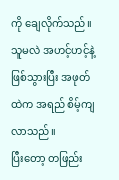ကို ချေလိုက်သည်။သူမလဲ အဟင့်ဟင့်နဲ့ ဖြစ်သွားပြီး အဖုတ်ထဲက အရည် စိမ့်ကျလာသည်။
ပြီးတော့ တဖြည်း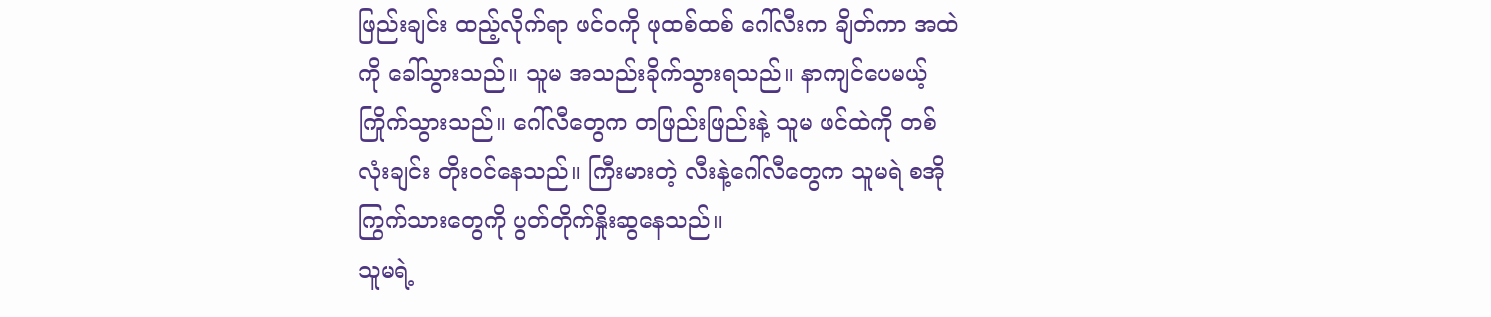ဖြည်းချင်း ထည့်လိုက်ရာ ဖင်ဝကို ဖုထစ်ထစ် ဂေါ်လီးက ချိတ်ကာ အထဲကို ခေါ်သွားသည်။ သူမ အသည်းခိုက်သွားရသည်။ နာကျင်ပေမယ့် ကြိုက်သွားသည်။ ဂေါ်လီတွေက တဖြည်းဖြည်းနဲ့ သူမ ဖင်ထဲကို တစ်လုံးချင်း တိုးဝင်နေသည်။ ကြီးမားတဲ့ လီးနဲ့ဂေါ်လီတွေက သူမရဲ စအိုကြွက်သားတွေကို ပွတ်တိုက်နှိုးဆွနေသည်။
သူမရဲ့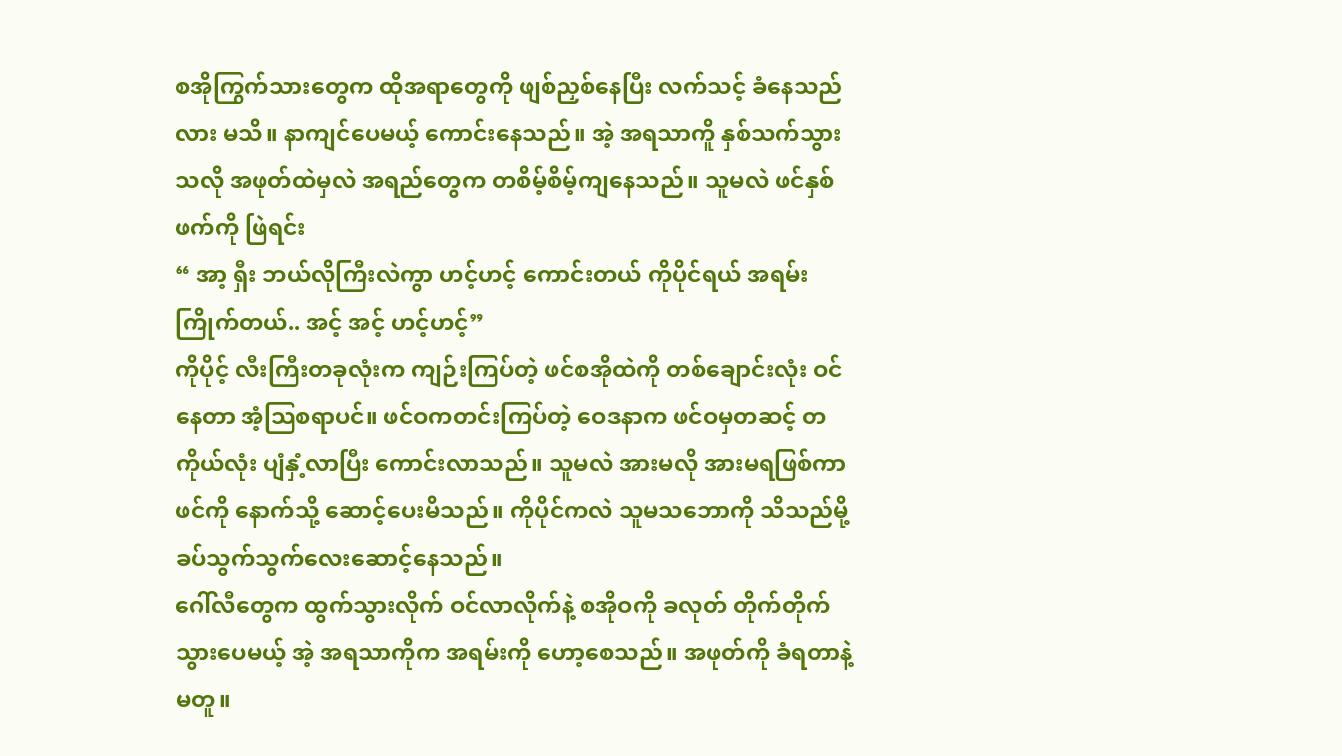စအိုကြွက်သားတွေက ထိုအရာတွေကို ဖျစ်ညှစ်နေပြီး လက်သင့် ခံနေသည်လား မသိ။ နာကျင်ပေမယ့် ကောင်းနေသည်။ အဲ့ အရသာကိူ နှစ်သက်သွားသလို အဖုတ်ထဲမှလဲ အရည်တွေက တစိမ့်စိမ့်ကျနေသည်။ သူမလဲ ဖင်နှစ်ဖက်ကို ဖြဲရင်း
“ အာ့ ရှီး ဘယ်လိုကြီးလဲကွာ ဟင့်ဟင့် ကောင်းတယ် ကိုပိုင်ရယ် အရမ်းကြိုက်တယ်.. အင့် အင့် ဟင့်ဟင့်”
ကိုပိုင့် လီးကြီးတခုလုံးက ကျဉ်းကြပ်တဲ့ ဖင်စအိုထဲကို တစ်ချောင်းလုံး ဝင်နေတာ အံ့သြစရာပင်။ ဖင်ဝကတင်းကြပ်တဲ့ ဝေဒနာက ဖင်ဝမှတဆင့် တကိုယ်လုံး ပျံနှံ့လာပြီး ကောင်းလာသည်။ သူမလဲ အားမလို အားမရဖြစ်ကာ ဖင်ကို နောက်သို့ ဆောင့်ပေးမိသည်။ ကိုပိုင်ကလဲ သူမသဘောကို သိသည်မို့ ခပ်သွက်သွက်လေးဆောင့်နေသည်။
ဂေါ်လီတွေက ထွက်သွားလိုက် ဝင်လာလိုက်နဲ့ စအိုဝကို ခလုတ် တိုက်တိုက် သွားပေမယ့် အဲ့ အရသာကိုက အရမ်းကို ဟော့စေသည်။ အဖုတ်ကို ခံရတာနဲ့ မတူ။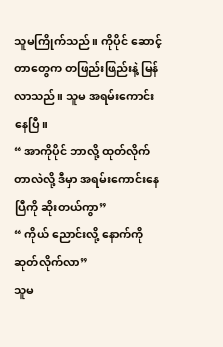သူမကြိုက်သည်။ ကိုပိုင် ဆောင့်တာတွေက တဖြည်းဖြည်းနဲ့ မြန်လာသည်။ သူမ အရမ်းကောင်းနေပြီ။
“ အာကိုပိုင် ဘာလို့ ထုတ်လိုက်တာလဲလို့ ဒီမှာ အရမ်းကောင်းနေပြီကို ဆိုးတယ်ကွာ”
“ ကိုယ် ညောင်းလို့ နောက်ကိုဆုတ်လိုက်လာ”
သူမ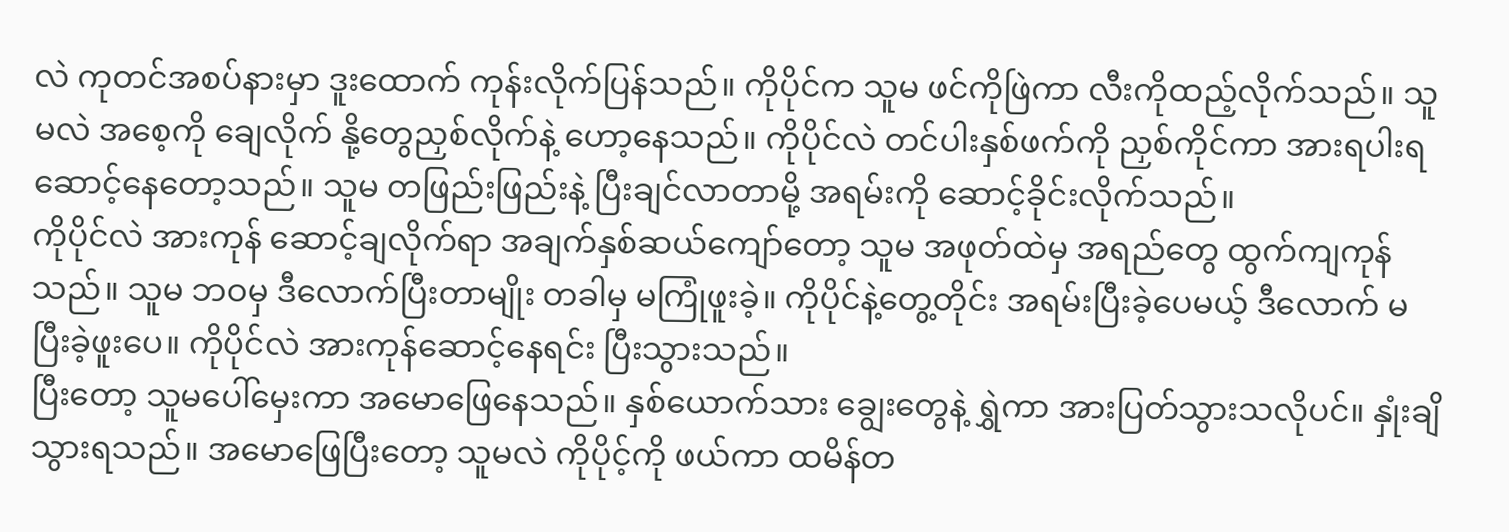လဲ ကုတင်အစပ်နားမှာ ဒူးထောက် ကုန်းလိုက်ပြန်သည်။ ကိုပိုင်က သူမ ဖင်ကိုဖြဲကာ လီးကိုထည့်လိုက်သည်။ သူမလဲ အစေ့ကို ချေလိုက် နို့တွေညှစ်လိုက်နဲ့ ဟော့နေသည်။ ကိုပိုင်လဲ တင်ပါးနှစ်ဖက်ကို ညှစ်ကိုင်ကာ အားရပါးရ ဆောင့်နေတော့သည်။ သူမ တဖြည်းဖြည်းနဲ့ ပြီးချင်လာတာမို့ အရမ်းကို ဆောင့်ခိုင်းလိုက်သည်။
ကိုပိုင်လဲ အားကုန် ဆောင့်ချလိုက်ရာ အချက်နှစ်ဆယ်ကျော်တော့ သူမ အဖုတ်ထဲမှ အရည်တွေ ထွက်ကျကုန်သည်။ သူမ ဘဝမှ ဒီလောက်ပြီးတာမျိုး တခါမှ မကြုံဖူးခဲ့။ ကိုပိုင်နဲ့တွေ့တိုင်း အရမ်းပြီးခဲ့ပေမယ့် ဒီလောက် မပြီးခဲ့ဖူးပေ။ ကိုပိုင်လဲ အားကုန်ဆောင့်နေရင်း ပြီးသွားသည်။
ပြီးတော့ သူမပေါ်မှေးကာ အမောဖြေနေသည်။ နှစ်ယောက်သား ချွေးတွေနဲ့ ရွှဲကာ အားပြတ်သွားသလိုပင်။ နှုံးချိသွားရသည်။ အမောဖြေပြီးတော့ သူမလဲ ကိုပိုင့်ကို ဖယ်ကာ ထမိန်တ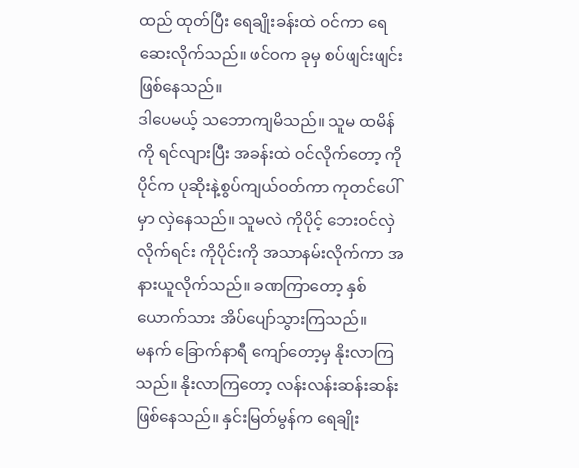ထည် ထုတ်ပြီး ရေချိုးခန်းထဲ ဝင်ကာ ရေဆေးလိုက်သည်။ ဖင်ဝက ခုမှ စပ်ဖျင်းဖျင်းဖြစ်နေသည်။
ဒါပေမယ့် သဘောကျမိသည်။ သူမ ထမိန်ကို ရင်လျားပြီး အခန်းထဲ ဝင်လိုက်တော့ ကိုပိုင်က ပုဆိုးနဲ့စွပ်ကျယ်ဝတ်ကာ ကုတင်ပေါ်မှာ လှဲနေသည်။ သူမလဲ ကိုပိုင့် ဘေးဝင်လှဲလိုက်ရင်း ကိုပိုင်းကို အသာနမ်းလိုက်ကာ အနားယူလိုက်သည်။ ခဏကြာတော့ နှစ်ယောက်သား အိပ်ပျော်သွားကြသည်။
မနက် ခြောက်နာရီ ကျော်တော့မှ နိုးလာကြသည်။ နိုးလာကြတော့ လန်းလန်းဆန်းဆန်း ဖြစ်နေသည်။ နှင်းမြတ်မွန်က ရေချိုး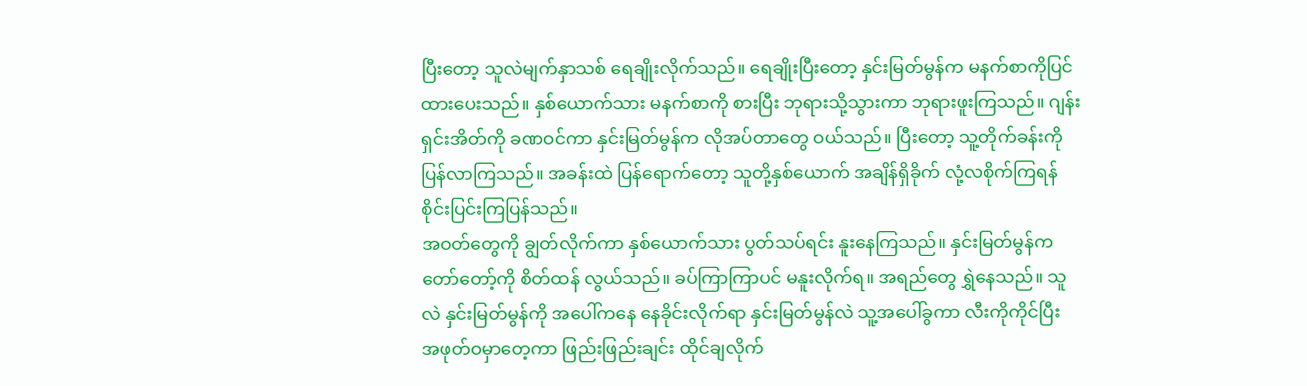ပြီးတော့ သူလဲမျက်နှာသစ် ရေချိုးလိုက်သည်။ ရေချိုးပြီးတော့ နှင်းမြတ်မွန်က မနက်စာကိုပြင်ထားပေးသည်။ နှစ်ယောက်သား မနက်စာကို စားပြီး ဘုရားသို့သွားကာ ဘုရားဖူးကြသည်။ ဂျန်းရှင်းအိတ်ကို ခဏဝင်ကာ နှင်းမြတ်မွန်က လိုအပ်တာတွေ ဝယ်သည်။ ပြီးတော့ သူ့တိုက်ခန်းကို ပြန်လာကြသည်။ အခန်းထဲ ပြန်ရောက်တော့ သူတို့နှစ်ယောက် အချိန်ရှိခိုက် လုံ့လစိုက်ကြရန် စိုင်းပြင်းကြပြန်သည်။
အဝတ်တွေကို ချွတ်လိုက်ကာ နှစ်ယောက်သား ပွတ်သပ်ရင်း နူးနေကြသည်။ နှင်းမြတ်မွန်က တော်တော့်ကို စိတ်ထန် လွယ်သည်။ ခပ်ကြာကြာပင် မနူးလိုက်ရ။ အရည်တွေ ရွှဲနေသည်။ သူလဲ နှင်းမြတ်မွန်ကို အပေါ်ကနေ နေခိုင်းလိုက်ရာ နှင်းမြတ်မွန်လဲ သူ့အပေါ်ခွကာ လီးကိုကိုင်ပြီး အဖုတ်ဝမှာတေ့ကာ ဖြည်းဖြည်းချင်း ထိုင်ချလိုက်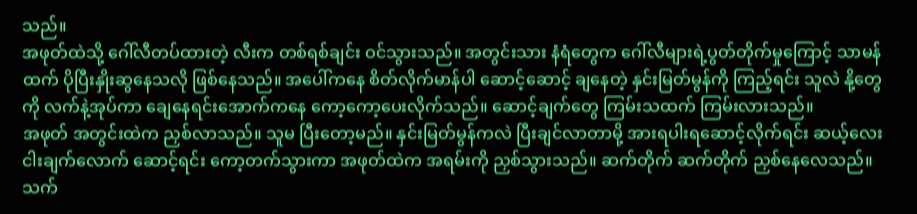သည်။
အဖုတ်ထဲသို့ ဂေါ်လီတပ်ထားတဲ့ လီးက တစ်ရစ်ချင်း ဝင်သွားသည်။ အတွင်းသား နံရံတွေက ဂေါ်လီများရဲ့ပွတ်တိုက်မှုကြောင့် သာမန်ထက် ပိုပြီးနှိုးဆွနေသလို ဖြစ်နေသည်။ အပေါ်ကနေ စိတ်လိုက်မာန်ပါ ဆောင့်ဆောင့် ချနေတဲ့ နှင်းမြတ်မွန်ကို ကြည့်ရင်း သူလဲ နို့တွေကို လက်နဲ့အုပ်ကာ ချေနေရင်းအောက်ကနေ ကော့ကော့ပေးလိုက်သည်။ ဆောင့်ချက်တွေ ကြမ်းသထက် ကြမ်းလားသည်။
အဖုတ် အတွင်းထဲက ညှစ်လာသည်။ သူမ ပြီးတော့မည်။ နှင်းမြတ်မွန်ကလဲ ပြီးချင်လာတာမို့ အားရပါးရဆောင့်လိုက်ရင်း ဆယ့်လေးငါးချက်လောက် ဆောင့်ရင်း ကော့တက်သွားကာ အဖုတ်ထဲက အရမ်းကို ညှစ်သွားသည်။ ဆက်တိုက် ဆက်တိုက် ညှစ်နေလေသည်။ သက်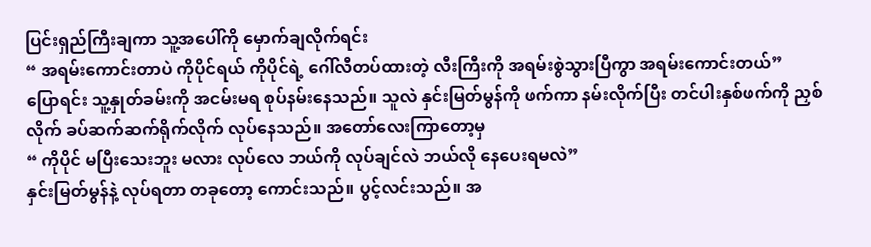ပြင်းရှည်ကြီးချကာ သူ့အပေါ်ကို မှောက်ချလိုက်ရင်း
“ အရမ်းကောင်းတာပဲ ကိုပိုင်ရယ် ကိုပိုင်ရဲ့ ဂေါ်လီတပ်ထားတဲ့ လီးကြီးကို အရမ်းစွဲသွားပြီကွာ အရမ်းကောင်းတယ်”
ပြောရင်း သူ့နှုတ်ခမ်းကို အငမ်းမရ စုပ်နမ်းနေသည်။ သူလဲ နှင်းမြတ်မွန်ကို ဖက်ကာ နမ်းလိုက်ပြီး တင်ပါးနှစ်ဖက်ကို ညှစ်လိုက် ခပ်ဆက်ဆက်ရိုက်လိုက် လုပ်နေသည်။ အတော်လေးကြာတော့မှ
“ ကိုပိုင် မပြီးသေးဘူး မလား လုပ်လေ ဘယ်ကို လုပ်ချင်လဲ ဘယ်လို နေပေးရမလဲ”
နှင်းမြတ်မွန်နဲ့ လုပ်ရတာ တခုတော့ ကောင်းသည်။ ပွင့်လင်းသည်။ အ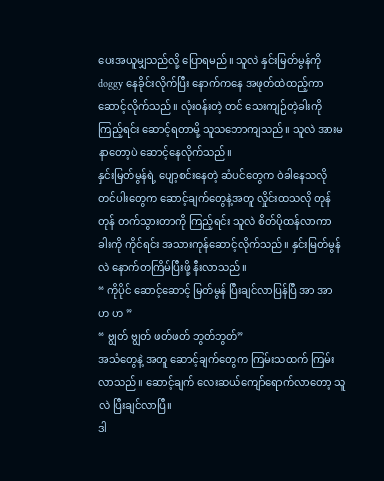ပေးအယူမျှသည်လို့ ပြောရမည်။ သူလဲ နှင်းမြတ်မွန်ကို doggy နေခိုင်းလိုက်ပြီး နောက်ကနေ အဖုတ်ထဲထည့်ကာ ဆောင့်လိုက်သည်။ လုံးဝန်းတဲ့ တင် သေးကျဉ်တဲ့ခါးကို ကြည့်ရင်း ဆောင့်ရတာမို့ သူသဘောကျသည်။ သူလဲ အားမနာတော့ပဲ ဆောင့်နေလိုက်သည်။
နှင်းမြတ်မွန်ရဲ့ ပျော့စင်းနေတဲ့ ဆံပင်တွေက ဝဲခါနေသလို တင်ပါးတွေက ဆောင့်ချက်တွေနဲ့အတူ လှိုင်းထသလို တုန်တုန် တက်သွားတာကို ကြည့်ရင်း သူလဲ စိတ်ပိုထန်လာကာ ခါးကို ကိုင်ရင်း အသားကုန်ဆောင့်လိုက်သည်။ နှင်းမြတ်မွန်လဲ နောက်တကြိမ်ပြီးဖို့ နီးလာသည်။
“ ကိုပိုင် ဆောင့်ဆောင့် မြတ်မွန် ပြီးချင်လာပြန်ပြီ အာ အာ ဟ ဟ ”
“ ဗျွတ် ဗျွတ် ဖတ်ဖတ် ဘွတ်ဘွတ်”
အသံတွေနဲ့ အတူ ဆောင့်ချက်တွေက ကြမ်းသထက် ကြမ်းလာသည်။ ဆောင့်ချက် လေးဆယ်ကျော်ရောက်လာတော့ သူလဲ ပြီးချင်လာပြီ။
ဒါ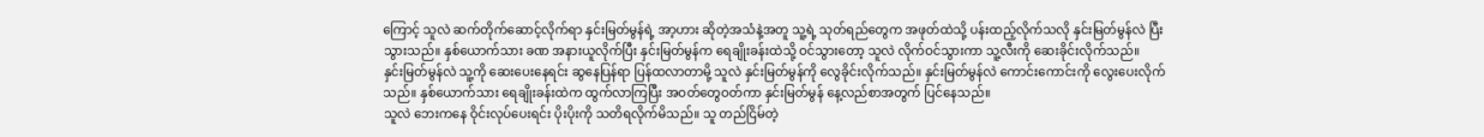ကြောင့် သူလဲ ဆက်တိုက်ဆောင့်လိုက်ရာ နှင်းမြတ်မွန်ရဲ့ အာ့ဟား ဆိုတဲ့အသံနဲ့အတူ သူ့ရဲ့ သုတ်ရည်တွေက အဖုတ်ထဲသို့ ပန်းထည့်လိုက်သလို နှင်းမြတ်မွန်လဲ ပြီးသွားသည်။ နှစ်ယောက်သား ခဏ အနားယူလိုက်ပြီး နှင်းမြတ်မွန်က ရေချိုးခန်းထဲသို့ ဝင်သွားတော့ သူလဲ လိုက်ဝင်သွားကာ သူ့လီးကို ဆေးခိုင်းလိုက်သည်။
နှင်းမြတ်မွန်လဲ သူ့ကို ဆေးပေးနေရင်း ဆွနေပြန်ရာ ပြန်ထလာတာမို့ သူလဲ နှင်းမြတ်မွန်ကို လွေခိုင်းလိုက်သည်။ နှင်းမြတ်မွန်လဲ ကောင်းကောင်းကို လွေးပေးလိုက်သည်။ နှစ်ယောက်သား ရေချိုးခန်းထဲက ထွက်လာကြပြီး အဝတ်တွေဝတ်ကာ နှင်းမြတ်မွန် နေ့လည်စာအတွက် ပြင်နေသည်။
သူလဲ ဘေးကနေ ဝိုင်းလုပ်ပေးရင်း ပိုးပိုးကို သတိရလိုက်မိသည်။ သူ တည်ငြိမ်တဲ့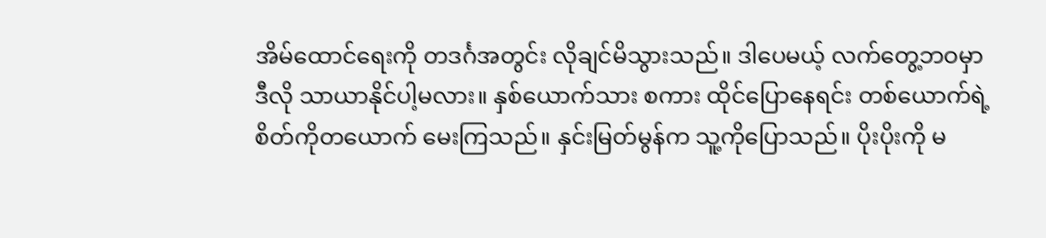အိမ်ထောင်ရေးကို တဒင်္ဂအတွင်း လိုချင်မိသွားသည်။ ဒါပေမယ့် လက်တွေ့ဘဝမှာ ဒီလို သာယာနိုင်ပါ့မလား။ နှစ်ယောက်သား စကား ထိုင်ပြောနေရင်း တစ်ယောက်ရဲ့ စိတ်ကိုတယောက် မေးကြသည်။ နှင်းမြတ်မွန်က သူ့ကိုပြောသည်။ ပိုးပိုးကို မ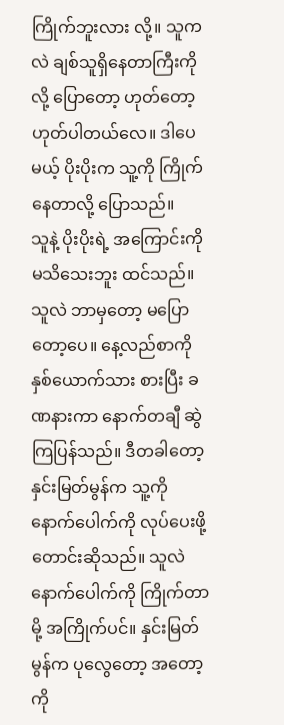ကြိုက်ဘူးလား လို့။ သူကလဲ ချစ်သူရှိနေတာကြီးကိုလို့ ပြောတော့ ဟုတ်တော့ ဟုတ်ပါတယ်လေ။ ဒါပေမယ့် ပိုးပိုးက သူ့ကို ကြိုက်နေတာလို့ ပြောသည်။
သူနဲ့ ပိုးပိုးရဲ့ အကြောင်းကို မသိသေးဘူး ထင်သည်။ သူလဲ ဘာမှတော့ မပြောတော့ပေ။ နေ့လည်စာကို နှစ်ယောက်သား စားပြီး ခဏနားကာ နောက်တချီ ဆွဲကြပြန်သည်။ ဒီတခါတော့ နှင်းမြတ်မွန်က သူ့ကို နောက်ပေါက်ကို လုပ်ပေးဖို့ တောင်းဆိုသည်။ သူလဲ နောက်ပေါက်ကို ကြိုက်တာမို့ အကြိုက်ပင်။ နှင်းမြတ်မွန်က ပုလွေတော့ အတော့ကို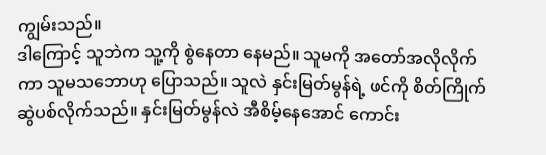ကျွမ်းသည်။
ဒါကြောင့် သူဘဲက သူ့ကို စွဲနေတာ နေမည်။ သူမကို အတော်အလိုလိုက်ကာ သူမသဘောဟု ပြောသည်။ သူလဲ နှင်းမြတ်မွန်ရဲ့ ဖင်ကို စိတ်ကြိုက် ဆွဲပစ်လိုက်သည်။ နှင်းမြတ်မွန်လဲ အီစိမ့်နေအောင် ကောင်း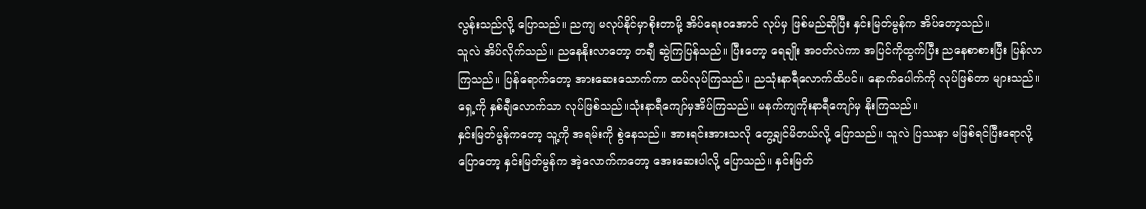လွန်းသည်လို့ ပြောသည်။ ညကျ မလုပ်နိုင်မှာစိုးတာမို့ အိပ်ရေးဝအောင် လုပ်မှ ဖြစ်မည်ဆိုပြီး နှင်းမြတ်မွန်က အိပ်တော့သည်။
သူလဲ အိပ်လိုက်သည်။ ညနေနိုးလာတော့ တချီ ဆွဲကြပြန်သည်။ ပြီးတော့ ရေချိုး အဝတ်လဲကာ အပြင်ကိုထွက်ပြီး ညနေစာစားပြီး ပြန်လာကြသည်။ ပြန်ရောက်တော့ အားဆေးသောက်ကာ ထပ်လုပ်ကြသည်။ ညသုံးနာရီလောက်ထိပင်။ နောက်ပေါက်ကို လုပ်ဖြစ်တာ များသည်။ ရှေ့ကို နှစ်ချီလောက်သာ လုပ်ဖြစ်သည်။သုံးနာရီကျော်မှအိပ်ကြသည်။ မနက်ကျကိုးနာရီကျော်မှ နိုးကြသည်။
နှင်းမြတ်မွန်ကတော့ သူ့ကို အရမ်းကို စွဲနေသည်။ အားရင်းအားသလို တွေ့ချင်မိတယ်လို့ ပြောသည်။ သူလဲ ပြဿနာ မဖြစ်ရင်ပြီးရောလို့ ပြောတော့ နှင်းမြတ်မွန်က အဲ့လောက်ကတော့ အေးဆေးပါလို့ ပြောသည်။ နှင်းမြတ်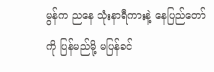မွန်က ညနေ သုံးနာရီကားနဲ့ နေပြည်တော်ကို ပြန်မည်မို့ မပြန်ခင်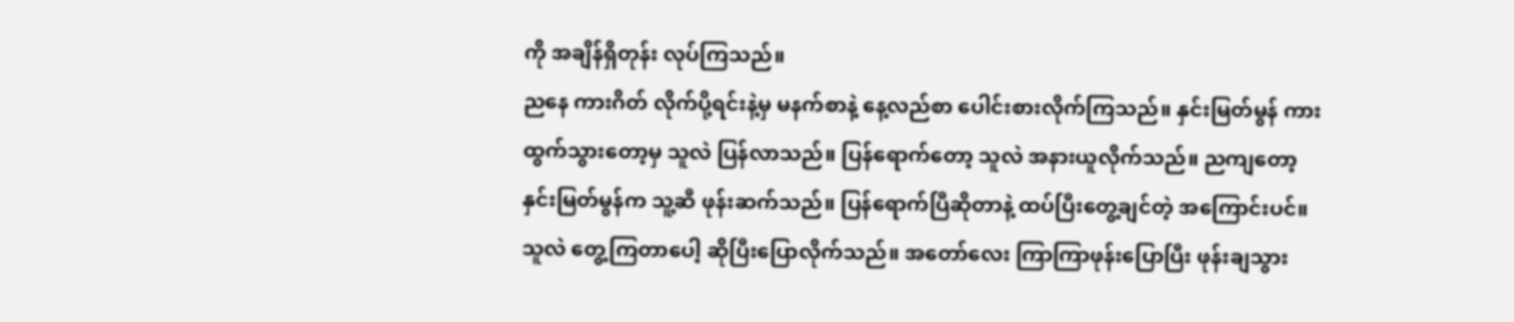ကို အချိန်ရှိတုန်း လုပ်ကြသည်။
ညနေ ကားဂိတ် လိုက်ပို့ရင်းနဲ့မှ မနက်စာနဲ့ နေ့လည်စာ ပေါင်းစားလိုက်ကြသည်။ နှင်းမြတ်မွန် ကားထွက်သွားတော့မှ သူလဲ ပြန်လာသည်။ ပြန်ရောက်တော့ သူလဲ အနားယူလိုက်သည်။ ညကျတော့ နှင်းမြတ်မွန်က သူ့ဆီ ဖုန်းဆက်သည်။ ပြန်ရောက်ပြီဆိုတာနဲ့ ထပ်ပြီးတွေ့ချင်တဲ့ အကြောင်းပင်။ သူလဲ တွေ့ကြတာပေါ့ ဆိုပြီးပြောလိုက်သည်။ အတော်လေး ကြာကြာဖုန်းပြောပြီး ဖုန်းချသွား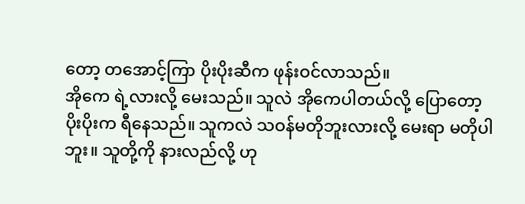တော့ တအောင့်ကြာ ပိုးပိုးဆီက ဖုန်းဝင်လာသည်။
အိုကေ ရဲ့လားလို့ မေးသည်။ သူလဲ အိုကေပါတယ်လို့ ပြောတော့ ပိုးပိုးက ရီနေသည်။ သူကလဲ သဝန်မတိုဘူးလားလို့ မေးရာ မတိုပါဘူး။ သူတို့ကို နားလည်လို့ ဟု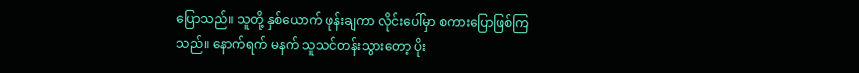ပြောသည်။ သူတို့ နှစ်ယောက် ဖုန်းချကာ လိုင်းပေါ်မှာ စကားပြောဖြစ်ကြသည်။ နောက်ရက် မနက် သူသင်တန်းသွားတော့ ပိုး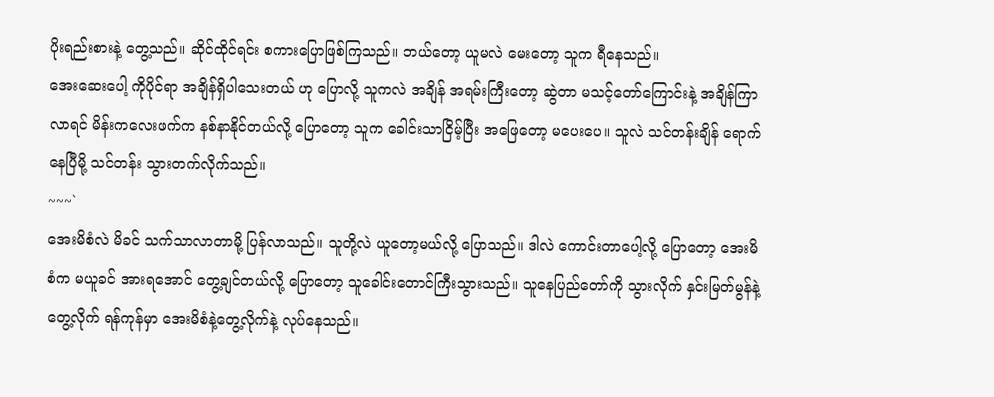ပိုးရည်းစားနဲ့ တွေ့သည်။ ဆိုင်ထိုင်ရင်း စကားပြောဖြစ်ကြသည်။ ဘယ်တော့ ယူမလဲ မေးတော့ သူက ရီနေသည်။
အေးဆေးပေါ့ ကိုပိုင်ရာ အချိန်ရှိပါသေးတယ် ဟု ပြောလို့ သူကလဲ အချိန် အရမ်းကြီးတော့ ဆွဲတာ မသင့်တော်ကြောင်းနဲ့ အချိန်ကြာလာရင် မိန်းကလေးဖက်က နစ်နာနိုင်တယ်လို့ ပြောတော့ သူက ခေါင်းသာငြိမ့်ပြီး အဖြေတော့ မပေးပေ။ သူလဲ သင်တန်းချိန် ရောက်နေပြီမို့ သင်တန်း သွားတက်လိုက်သည်။
~~~`
အေးမိစံလဲ မိခင် သက်သာလာတာမို့ ပြန်လာသည်။ သူတို့လဲ ယူတော့မယ်လို့ ပြောသည်။ ဒါလဲ ကောင်းတာပေါ့လို့ ပြောတော့ အေးမိစံက မယူခင် အားရအောင် တွေ့ချင်တယ်လို့ ပြောတော့ သူခေါင်းတောင်ကြီးသွားသည်။ သူနေပြည်တော်ကို သွားလိုက် နှင်းမြတ်မွန်နဲ့ တွေ့လိုက် ရန်ကုန်မှာ အေးမိစံနဲ့တွေ့လိုက်နဲ့ လုပ်နေသည်။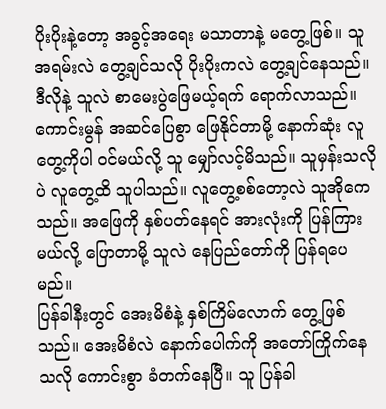ပိုးပိုးနဲ့တော့ အခွင့်အရေး မသာတာနဲ့ မတွေ့ဖြစ်။ သူအရမ်းလဲ တွေ့ချင်သလို ပိုးပိုးကလဲ တွေ့ချင်နေသည်။
ဒီလိုနဲ့ သူလဲ စာမေးပွဲဖြေမယ့်ရက် ရောက်လာသည်။ ကောင်းမွန် အဆင်ပြေစွာ ဖြေနိုင်တာမို့ နောက်ဆုံး လူတွေ့ကိုပါ ဝင်မယ်လို့ သူ မျှော်လင့်မိသည်။ သူမှန်းသလိုပဲ လူတွေ့ထိ သူပါသည်။ လူတွေ့စစ်တော့လဲ သူအိုကေသည်။ အဖြေကို နှစ်ပတ်နေရင် အားလုံးကို ပြန်ကြားမယ်လို့ ပြောတာမို့ သူလဲ နေပြည်တော်ကို ပြန်ရပေမည်။
ပြန်ခါနီးတွင် အေးမိစံနဲ့ နှစ်ကြိမ်လောက် တွေ့ဖြစ်သည်။ အေးမိစံလဲ နောက်ပေါက်ကို အတော်ကြိုက်နေသလို ကောင်းစွာ ခံတက်နေပြီ။ သူ ပြန်ခါ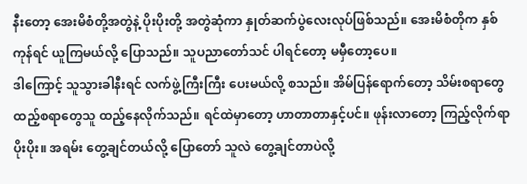နီးတော့ အေးမိစံတို့အတွဲနဲ့ ပိုးပိုးတို့ အတွဲဆုံကာ နှုတ်ဆက်ပွဲလေးလုပ်ဖြစ်သည်။ အေးမိစံတိုက နှစ်ကုန်ရင် ယူကြမယ်လို့ ပြောသည်။ သူပညာတော်သင် ပါရင်တော့ မမှီတော့ပေ။
ဒါကြောင့် သူသွားခါနီးရင် လက်ဖွဲ့ကြီးကြီး ပေးမယ်လို့ စသည်။ အိမ်ပြန်ရောက်တော့ သိမ်းစရာတွေ ထည့်စရာတွေသူ ထည့်နေလိုက်သည်။ ရင်ထဲမှာတော့ ဟာတာတာနှင့်ပင်။ ဖုန်းလာတော့ ကြည့်လိုက်ရာ ပိုးပိုး။ အရမ်း တွေ့ချင်တယ်လို့ ပြောတော် သူလဲ တွေ့ချင်တာပဲလို့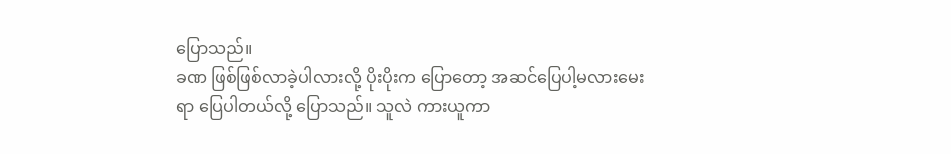ပြောသည်။
ခဏ ဖြစ်ဖြစ်လာခဲ့ပါလားလို့ ပိုးပိုးက ပြောတော့ အဆင်ပြေပါ့မလားမေးရာ ပြေပါတယ်လို့ ပြောသည်။ သူလဲ ကားယူကာ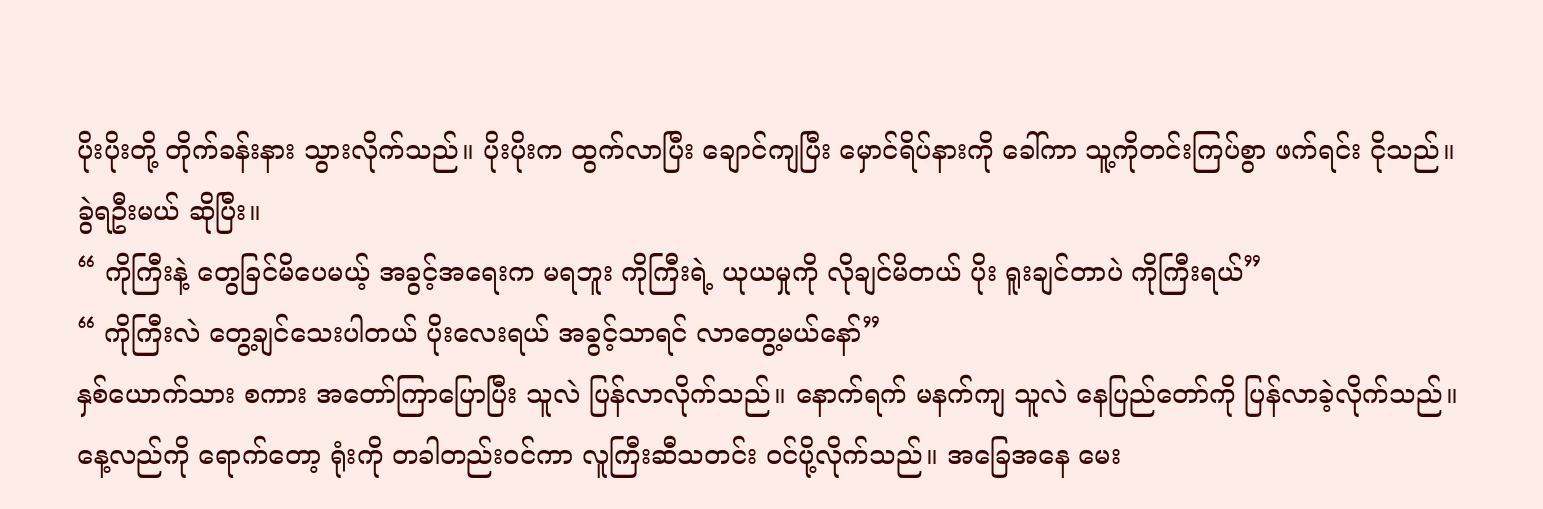ပိုးပိုးတို့ တိုက်ခန်းနား သွားလိုက်သည်။ ပိုးပိုးက ထွက်လာပြီး ချောင်ကျပြီး မှောင်ရိပ်နားကို ခေါ်ကာ သူ့ကိုတင်းကြပ်စွာ ဖက်ရင်း ငိုသည်။ ခွဲရဦးမယ် ဆိုပြီး။
“ ကိုကြီးနဲ့ တွေခြင်မိပေမယ့် အခွင့်အရေးက မရဘူး ကိုကြီးရဲ့ ယုယမှုကို လိုချင်မိတယ် ပိုး ရူးချင်တာပဲ ကိုကြီးရယ်”
“ ကိုကြီးလဲ တွေ့ချင်သေးပါတယ် ပိုးလေးရယ် အခွင့်သာရင် လာတွေ့မယ်နော်”
နှစ်ယောက်သား စကား အတော်ကြာပြောပြီး သူလဲ ပြန်လာလိုက်သည်။ နောက်ရက် မနက်ကျ သူလဲ နေပြည်တော်ကို ပြန်လာခဲ့လိုက်သည်။ နေ့လည်ကို ရောက်တော့ ရုံးကို တခါတည်းဝင်ကာ လူကြီးဆီသတင်း ဝင်ပို့လိုက်သည်။ အခြေအနေ မေး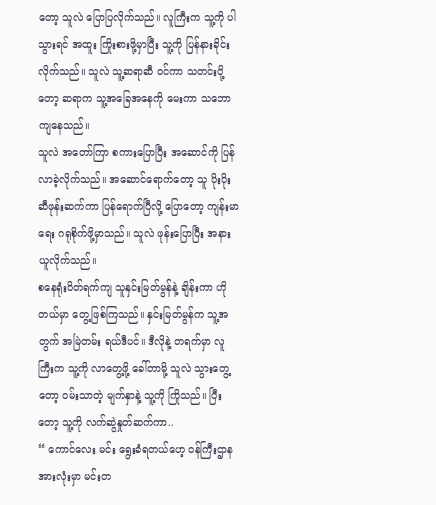တော့ သူလဲ ပြောပြလိုက်သည်။ လူကြီးက သူ့ကို ပါသွားရင် အထူး ကြိုးစားဖို့မှာပြီး သူ့ကို ပြန်နားခိုင်းလိုက်သည်။ သူလဲ သူ့ဆရာဆီ ဝင်ကာ သတင်းပို့တော့ ဆရာက သူ့အခြေအနေကို မေးကာ သဘောကျနေသည်။
သူလဲ အတော်ကြာ စကားပြောပြီး အဆောင်ကို ပြန်လာခဲ့လိုက်သည်။ အဆောင်ရောက်တော့ သူ ပိုးပိုးဆီဖုန်းဆက်ကာ ပြန်ရောက်ပြီလို့ ပြောတော့ ကျန်းမာရေး ဂရုစိုက်ဖို့မှာသည်။ သူလဲ ဖုန်းပြောပြီး အနားယူလိုက်သည်။
စနေရုံးပိတ်ရက်ကျ သူနှင်းမြတ်မွန်နဲ့ ချိန်းကာ ဟိုတယ်မှာ တွေ့ဖြစ်ကြသည်။ နှင်းမြတ်မွန်က သူ့အတွက် အမြဲတမ်း ရယ်ဒီပင်။ ဒီလိုနဲ့ တရက်မှာ လူကြီးက သူ့ကို လာတွေ့ဖို့ ခေါ်တာမို့ သူလဲ သွားတွေ့တော့ ဝမ်းသာတဲ့ မျက်နှာနဲ့ သူ့ကို ကြိုသည်။ ပြီးတော့ သူ့ကို လက်ဆွဲနှုတ်ဆက်ကာ..
“ ကောင်လေး မင်း ရွေးခံရတယ်ဟေ့ ဝန်ကြီးဌာနအားလုံးမှာ မင်းတ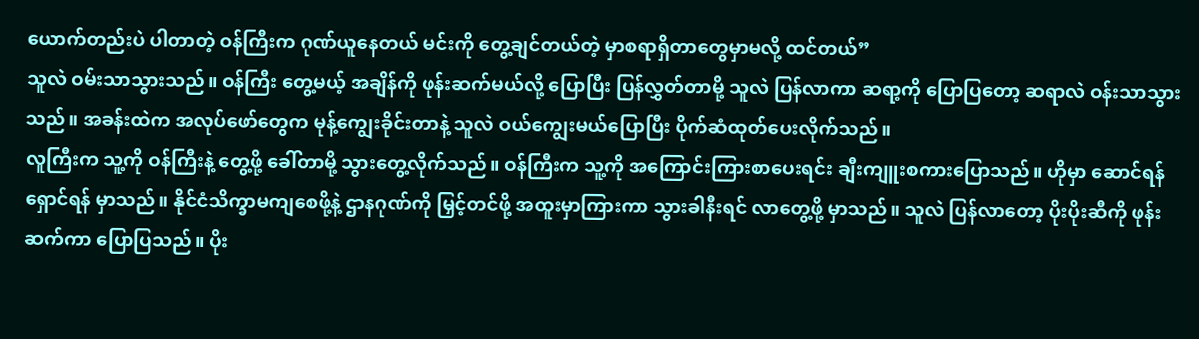ယောက်တည်းပဲ ပါတာတဲ့ ဝန်ကြီးက ဂုဏ်ယူနေတယ် မင်းကို တွေ့ချင်တယ်တဲ့ မှာစရာရှိတာတွေမှာမလို့ ထင်တယ်”
သူလဲ ဝမ်းသာသွားသည်။ ဝန်ကြီး တွေ့မယ့် အချိန်ကို ဖုန်းဆက်မယ်လို့ ပြောပြီး ပြန်လွှတ်တာမို့ သူလဲ ပြန်လာကာ ဆရာ့ကို ပြောပြတော့ ဆရာလဲ ဝန်းသာသွားသည်။ အခန်းထဲက အလုပ်ဖော်တွေက မုန့်ကျွေးခိုင်းတာနဲ့ သူလဲ ဝယ်ကျွေးမယ်ပြောပြီး ပိုက်ဆံထုတ်ပေးလိုက်သည်။
လူကြီးက သူ့ကို ဝန်ကြီးနဲ့ တွေ့ဖို့ ခေါ်တာမို့ သွားတွေ့လိုက်သည်။ ဝန်ကြီးက သူ့ကို အကြောင်းကြားစာပေးရင်း ချီးကျူးစကားပြောသည်။ ဟိုမှာ ဆောင်ရန်ရှောင်ရန် မှာသည်။ နိုင်ငံသိက္ခာမကျစေဖို့နဲ့ ဌာနဂုဏ်ကို မြှင့်တင်ဖို့ အထူးမှာကြားကာ သွားခါနီးရင် လာတွေ့ဖို့ မှာသည်။ သူလဲ ပြန်လာတော့ ပိုးပိုးဆီကို ဖုန်းဆက်ကာ ပြောပြသည်။ ပိုး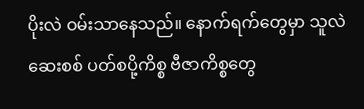ပိုးလဲ ဝမ်းသာနေသည်။ နောက်ရက်တွေမှာ သူလဲ ဆေးစစ် ပတ်စပို့ကိစ္စ ဗီဇာကိစ္စတွေ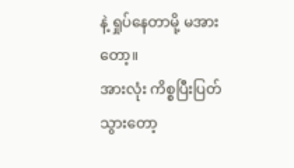နဲ့ ရှုပ်နေတာမို့ မအားတော့။
အားလုံး ကိစ္စပြီးပြတ်သွားတော့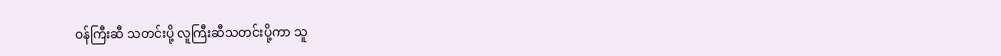ဝန်ကြီးဆီ သတင်းပို့ လူကြီးဆီသတင်းပို့ကာ သူ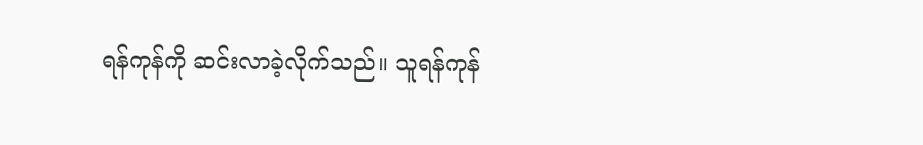ရန်ကုန်ကို ဆင်းလာခဲ့လိုက်သည်။ သူရန်ကုန်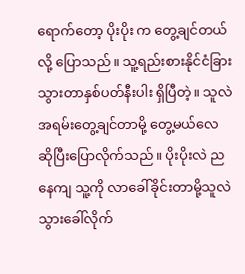ရောက်တော့ ပိုးပိုး က တွေ့ချင်တယ်လို့ ပြောသည်။ သူ့ရည်းစားနိုင်ငံခြားသွားတာနှစ်ပတ်နီးပါး ရှိပြီတဲ့။ သူလဲ အရမ်းတွေ့ချင်တာမို့ တွေ့မယ်လေ ဆိုပြီးပြောလိုက်သည်။ ပိုးပိုးလဲ ညနေကျ သူ့ကို လာခေါ်ခိုင်းတာမို့သူလဲ သွားခေါ်လိုက်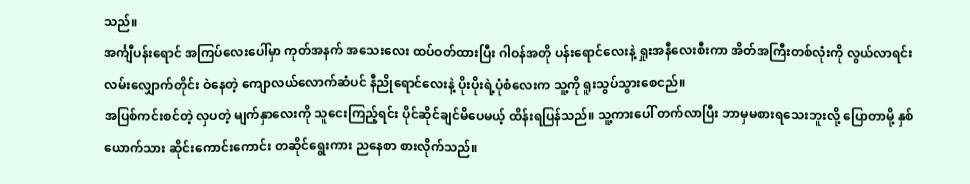သည်။
အင်္ကျီပန်းရောင် အကြပ်လေးပေါ်မှာ ကုတ်အနက် အသေးလေး ထပ်ဝတ်ထားပြီး ဂါဝန်အတို ပန်းရောင်လေးနဲ့ ရှုးအနီလေးစီးကာ အိတ်အကြီးတစ်လုံးကို လွယ်လာရင်း လမ်းလျှောက်တိုင်း ဝဲနေတဲ့ ကျောလယ်လောက်ဆံပင် နီညိုရောင်လေးနဲ့ ပိုးပိုးရဲ့ပုံစံလေးက သူ့ကို ရူးသွပ်သွားစေငည်။
အပြစ်ကင်းစင်တဲ့ လှပတဲ့ မျက်နှာလေးကို သူငေးကြည့်ရင်း ပိုင်ဆိုင်ချင်မိပေမယ့် ထိန်းရပြန်သည်။ သူ့ကားပေါ် တက်လာပြီး ဘာမှမစားရသေးဘူးလို့ ပြောတာမို့ နှစ်ယောက်သား ဆိုင်းကောင်းကောင်း တဆိုင်ရွေးကား ညနေစာ စားလိုက်သည်။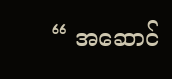“ အဆောင်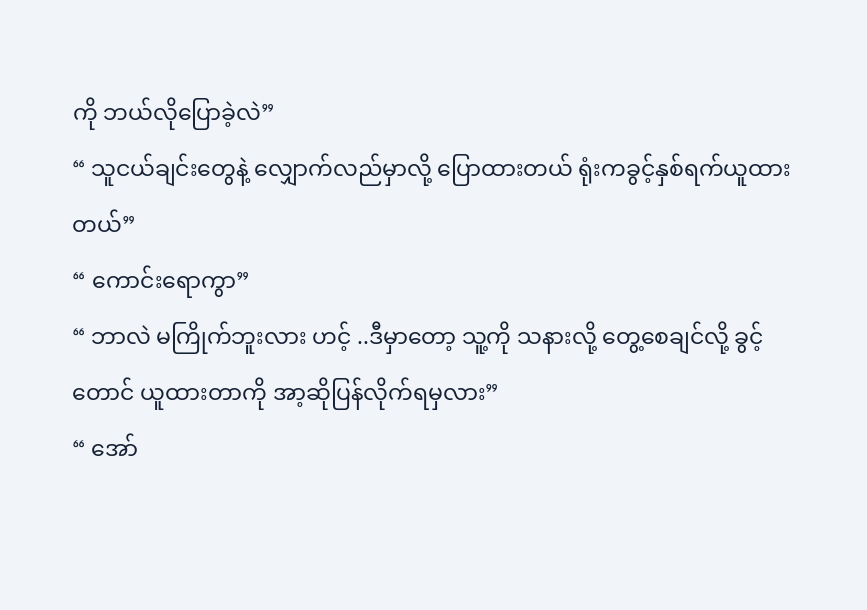ကို ဘယ်လိုပြောခဲ့လဲ”
“ သူငယ်ချင်းတွေနဲ့ လျှောက်လည်မှာလို့ ပြောထားတယ် ရုံးကခွင့်နှစ်ရက်ယူထားတယ်”
“ ကောင်းရောကွာ”
“ ဘာလဲ မကြိုက်ဘူးလား ဟင့် ..ဒီမှာတော့ သူ့ကို သနားလို့ တွေ့စေချင်လို့ ခွင့်တောင် ယူထားတာကို အာ့ဆိုပြန်လိုက်ရမှလား”
“ အော်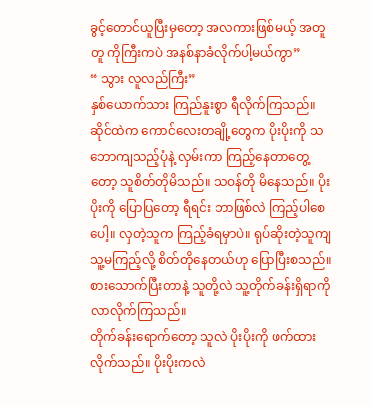ခွင့်တောင်ယူပြီးမှတော့ အလကားဖြစ်မယ့် အတူတူ ကိုကြီးကပဲ အနစ်နာခံလိုက်ပါ့မယ်ကွာ”
“ သွား လူလည်ကြီး”
နှစ်ယောက်သား ကြည်နူးစွာ ရီလိုက်ကြသည်။ ဆိုင်ထဲက ကောင်လေးတချို့တွေက ပိုးပိုးကို သဘောကျသည့်ပုံနဲ့ လှမ်းကာ ကြည့်နေတာတွေ့တော့ သူစိတ်တိုမိသည်။ သဝန်တို မိနေသည်။ ပိုးပိုးကို ပြောပြတော့ ရီရင်း ဘာဖြစ်လဲ ကြည့်ပါစေပေါ့။ လှတဲ့သူက ကြည့်ခံရမှာပဲ။ ရုပ်ဆိုးတဲ့သူကျ သူ့မကြည့်လို့ စိတ်တိုနေတယ်ဟု ပြောပြီးစသည်။ စားသောက်ပြီးတာနဲ့ သူတို့လဲ သူ့တိုက်ခန်းရှိရာကို လာလိုက်ကြသည်။
တိုက်ခန်းရောက်တော့ သူလဲ ပိုးပိုးကို ဖက်ထားလိုက်သည်။ ပိုးပိုးကလဲ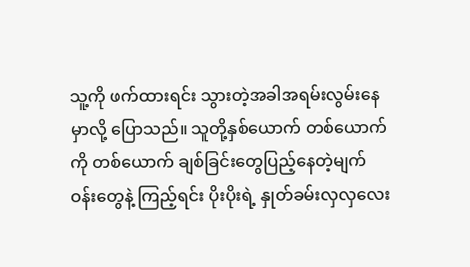သူ့ကို ဖက်ထားရင်း သွားတဲ့အခါအရမ်းလွမ်းနေမှာလို့ ပြောသည်။ သူတို့နှစ်ယောက် တစ်ယောက်ကို တစ်ယောက် ချစ်ခြင်းတွေပြည့်နေတဲ့မျက်ဝန်းတွေနဲ့ ကြည့်ရင်း ပိုးပိုးရဲ့ နှုတ်ခမ်းလှလှလေး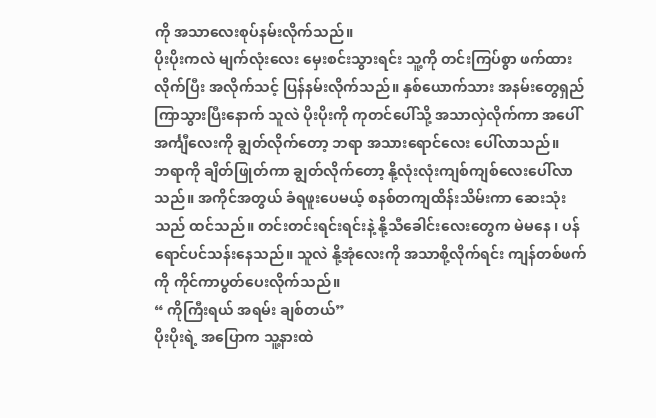ကို အသာလေးစုပ်နမ်းလိုက်သည်။
ပိုးပိုးကလဲ မျက်လုံးလေး မှေးစင်းသွားရင်း သူ့ကို တင်းကြပ်စွာ ဖက်ထားလိုက်ပြီး အလိုက်သင့် ပြန်နမ်းလိုက်သည်။ နှစ်ယောက်သား အနမ်းတွေရှည်ကြာသွားပြီးနောက် သူလဲ ပိုးပိုးကို ကုတင်ပေါ်သို့ အသာလှဲလိုက်ကာ အပေါ်အင်္ကျီလေးကို ချွတ်လိုက်တော့ ဘရာ အသားရောင်လေး ပေါ်လာသည်။
ဘရာကို ချိတ်ဖြုတ်ကာ ချွတ်လိုက်တော့ နို့လုံးလုံးကျစ်ကျစ်လေးပေါ်လာသည်။ အကိုင်အတွယ် ခံရဖူးပေမယ့် စနစ်တကျထိန်းသိမ်းကာ ဆေးသုံးသည် ထင်သည်။ တင်းတင်းရင်းရင်းနဲ့ နို့သီခေါင်းလေးတွေက မဲမနေ ၊ ပန်ရောင်ပင်သန်းနေသည်။ သူလဲ နို့အုံလေးကို အသာစို့လိုက်ရင်း ကျန်တစ်ဖက်ကို ကိုင်ကာပွတ်ပေးလိုက်သည်။
“ ကိုကြီးရယ် အရမ်း ချစ်တယ်”
ပိုးပိုးရဲ့ အပြောက သူ့နားထဲ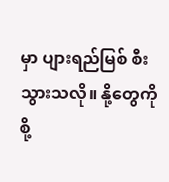မှာ ပျားရည်မြစ် စီးသွားသလို။ နို့တွေကို စို့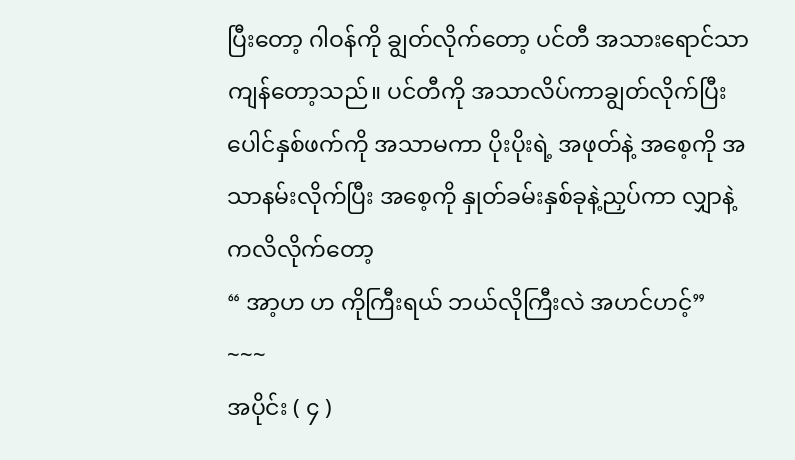ပြီးတော့ ဂါဝန်ကို ချွတ်လိုက်တော့ ပင်တီ အသားရောင်သာ ကျန်တော့သည်။ ပင်တီကို အသာလိပ်ကာချွတ်လိုက်ပြီး ပေါင်နှစ်ဖက်ကို အသာမကာ ပိုးပိုးရဲ့ အဖုတ်နဲ့ အစေ့ကို အသာနမ်းလိုက်ပြီး အစေ့ကို နှုတ်ခမ်းနှစ်ခုနဲ့ညှပ်ကာ လျှာနဲ့ ကလိလိုက်တော့
“ အာ့ဟ ဟ ကိုကြီးရယ် ဘယ်လိုကြီးလဲ အဟင်ဟင့်”
~~~
အပိုင်း ( ၄ )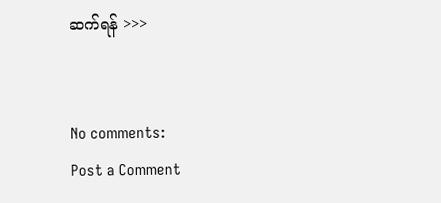ဆက်ရန် >>>


No comments:
Post a Comment